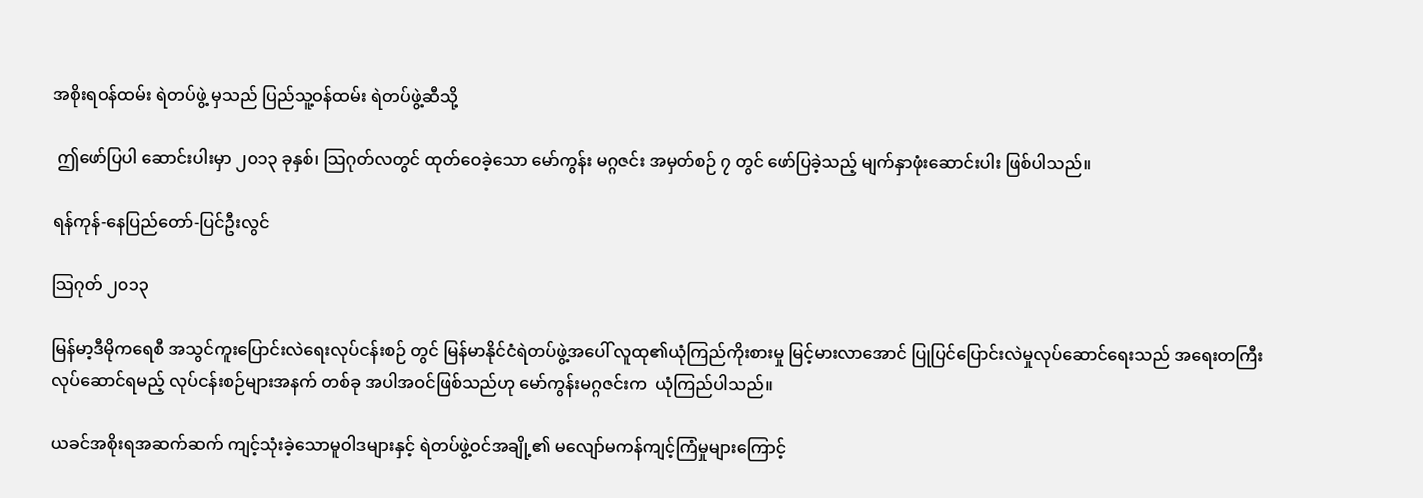အစိုးရဝန်ထမ်း ရဲတပ်ဖွဲ့ မှသည် ပြည်သူ့ဝန်ထမ်း ရဲတပ်ဖွဲ့ဆီသို့

 ဤဖော်ပြပါ ဆောင်းပါးမှာ ၂၀၁၃ ခုနှစ်၊ သြဂုတ်လတွင် ထုတ်ဝေခဲ့သော မော်ကွန်း မဂ္ဂဇင်း အမှတ်စဉ် ၇ တွင် ဖော်ပြခဲ့သည့် မျက်နှာဖုံးဆောင်းပါး ဖြစ်ပါသည်။

ရန်ကုန်-နေပြည်တော်-ပြင်ဦးလွင်

သြဂုတ် ၂၀၁၃

မြန်မာ့ဒီမိုကရေစီ အသွင်ကူးပြောင်းလဲရေးလုပ်ငန်းစဉ် တွင် မြန်မာနိုင်ငံရဲတပ်ဖွဲ့အပေါ် လူထု၏ယုံကြည်ကိုးစားမှု မြင့်မားလာအောင် ပြုပြင်ပြောင်းလဲမှုလုပ်ဆောင်ရေးသည် အရေးတကြီး လုပ်ဆောင်ရမည့် လုပ်ငန်းစဉ်များအနက် တစ်ခု အပါအဝင်ဖြစ်သည်ဟု မော်ကွန်းမဂ္ဂဇင်းက  ယုံကြည်ပါသည်။

ယခင်အစိုးရအဆက်ဆက် ကျင့်သုံးခဲ့သောမူဝါဒများနှင့် ရဲတပ်ဖွဲ့ဝင်အချို့၏ မလျော်မကန်ကျင့်ကြံမှုများကြောင့်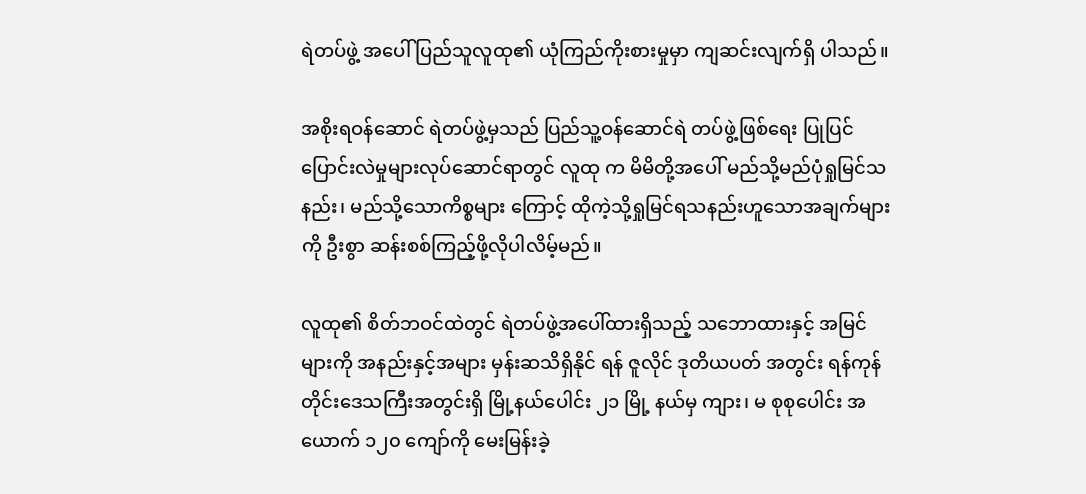ရဲတပ်ဖွဲ့ အပေါ် ပြည်သူလူထု၏ ယုံကြည်ကိုးစားမှုမှာ ကျဆင်းလျက်ရှိ ပါသည်။

အစိုးရဝန်ဆောင် ရဲတပ်ဖွဲ့မှသည် ပြည်သူ့ဝန်ဆောင်ရဲ တပ်ဖွဲ့ဖြစ်ရေး ပြုပြင်ပြောင်းလဲမှုများလုပ်ဆောင်ရာတွင် လူထု က မိမိတို့အပေါ် မည်သို့မည်ပုံရှုမြင်သနည်း၊ မည်သို့သောကိစ္စများ ကြောင့် ထိုကဲ့သို့ရှုမြင်ရသနည်းဟူသောအချက်များကို ဦးစွာ ဆန်းစစ်ကြည့်ဖို့လိုပါလိမ့်မည်။

လူထု၏ စိတ်ဘဝင်ထဲတွင် ရဲတပ်ဖွဲ့အပေါ်ထားရှိသည့် သဘောထားနှင့် အမြင်များကို အနည်းနှင့်အများ မှန်းဆသိရှိနိုင် ရန် ဇူလိုင် ဒုတိယပတ် အတွင်း ရန်ကုန်တိုင်းဒေသကြီးအတွင်းရှိ မြို့နယ်ပေါင်း ၂၁ မြို့ နယ်မှ ကျား၊ မ စုစုပေါင်း အယောက် ၁၂၀ ကျော်ကို မေးမြန်းခဲ့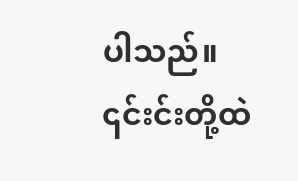ပါသည်။ ၎င်းင်းတို့ထဲ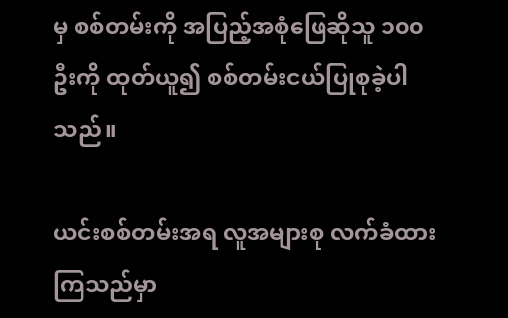မှ စစ်တမ်းကို အပြည့်အစုံဖြေဆိုသူ ၁၀၀ ဦးကို ထုတ်ယူ၍ စစ်တမ်းငယ်ပြုစုခဲ့ပါသည်။

ယင်းစစ်တမ်းအရ လူအများစု လက်ခံထားကြသည်မှာ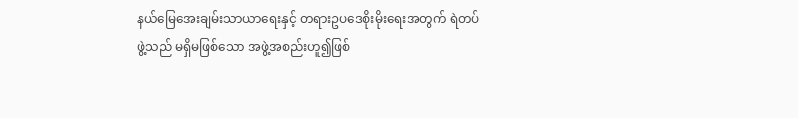နယ်မြေအေးချမ်းသာယာရေးနှင့် တရားဥပဒေစိုးမိုးရေးအတွက် ရဲတပ်ဖွဲ့သည် မရှိမဖြစ်သော အဖွဲ့အစည်းဟူ၍ဖြစ်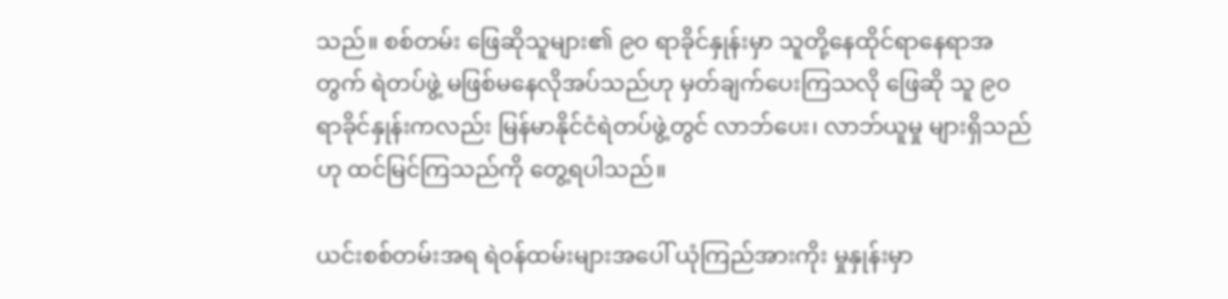သည်။ စစ်တမ်း ဖြေဆိုသူများ၏ ၉၀ ရာခိုင်နှုန်းမှာ သူတို့နေထိုင်ရာနေရာအတွက် ရဲတပ်ဖွဲ့ မဖြစ်မနေလိုအပ်သည်ဟု မှတ်ချက်ပေးကြသလို ဖြေဆို သူ ၉၀ ရာခိုင်နှုန်းကလည်း မြန်မာနိုင်ငံရဲတပ်ဖွဲ့တွင် လာဘ်ပေး၊ လာဘ်ယူမှု များရှိသည်ဟု ထင်မြင်ကြသည်ကို တွေ့ရပါသည်။

ယင်းစစ်တမ်းအရ ရဲဝန်ထမ်းများအပေါ် ယုံကြည်အားကိုး မှုနှုန်းမှာ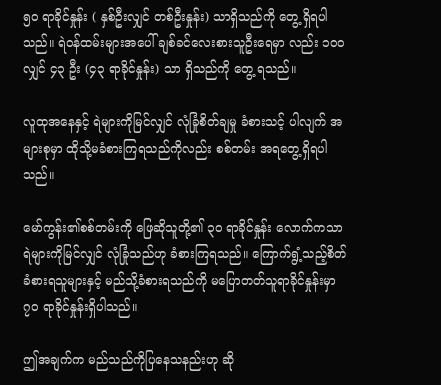၅၀ ရာခိုင်နှုန်း ( နှစ်ဦးလျှင် တစ်ဦးနှုန်း) သာရှိသည်ကို တွေ့ ရှိရပါသည်။ ရဲဝန်ထမ်းများအပေါ် ချစ်ခင်လေးစားသူဦးရေမှာ လည်း ၁၀၀ လျှင် ၄၃ ဦး (၄၃ ရာခိုင်နှုန်း) သာ ရှိသည်ကို တွေ့ ရသည်။

လူထုအနေနှင့် ရဲများကိုမြင်လျှင် လုံခြုံစိတ်ချမှု ခံစားသင့် ပါလျက် အများစုမှာ ထိုသို့မခံစားကြရသည်ကိုလည်း စစ်တမ်း အရတွေ့ရှိရပါသည်။

မော်ကွန်း၏စစ်တမ်းကို ဖြေဆိုသူတို့၏ ၃၀ ရာခိုင်နှုန်း လောက်ကသာ ရဲများကိုမြင်လျှင် လုံခြုံသည်ဟု ခံစားကြရသည်။ ကြောက်ရွံ့သည့်စိတ်ခံစားရသူများနှင့် မည်သို့ခံစားရသည်ကို မပြောတတ်သူရာခိုင်နှုန်းမှာ ၇၀ ရာခိုင်နှုန်းရှိပါသည်။

ဤအချက်က မည်သည်ကိုပြနေသနည်းဟု ဆို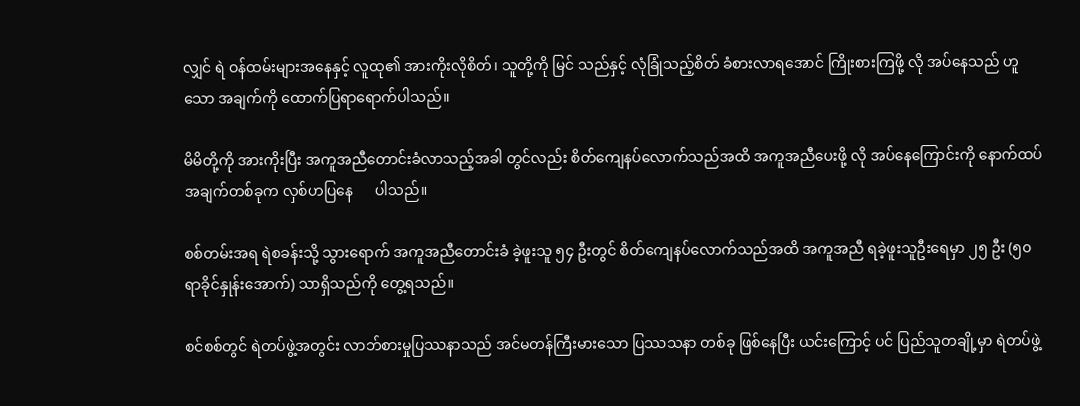လျှင် ရဲ ဝန်ထမ်းများအနေနှင့် လူထု၏ အားကိုးလိုစိတ်၊ သူတို့ကို မြင် သည်နှင့် လုံခြုံသည့်စိတ် ခံစားလာရအောင် ကြိုးစားကြဖို့ လို အပ်နေသည် ဟူ သော အချက်ကို ထောက်ပြရာရောက်ပါသည်။

မိမိတို့ကို အားကိုးပြီး အကူအညီတောင်းခံလာသည့်အခါ တွင်လည်း စိတ်ကျေနပ်လောက်သည်အထိ အကူအညီပေးဖို့ လို အပ်နေကြောင်းကို နောက်ထပ်အချက်တစ်ခုက လှစ်ဟပြနေ      ပါသည်။

စစ်တမ်းအရ ရဲစခန်းသို့ သွားရောက် အကူအညီတောင်းခံ ခဲ့ဖူးသူ ၅၄ ဦးတွင် စိတ်ကျေနပ်လောက်သည်အထိ အကူအညီ ရခဲ့ဖူးသူဦးရေမှာ ၂၅ ဦး (၅၀ ရာခိုင်နှုန်းအောက်) သာရှိသည်ကို တွေ့ရသည်။

စင်စစ်တွင် ရဲတပ်ဖွဲ့အတွင်း လာဘ်စားမှုပြဿနာသည် အင်မတန်ကြီးမားသော ပြဿသနာ တစ်ခု ဖြစ်နေပြီး ယင်းကြောင့် ပင် ပြည်သူတချို့မှာ ရဲတပ်ဖွဲ့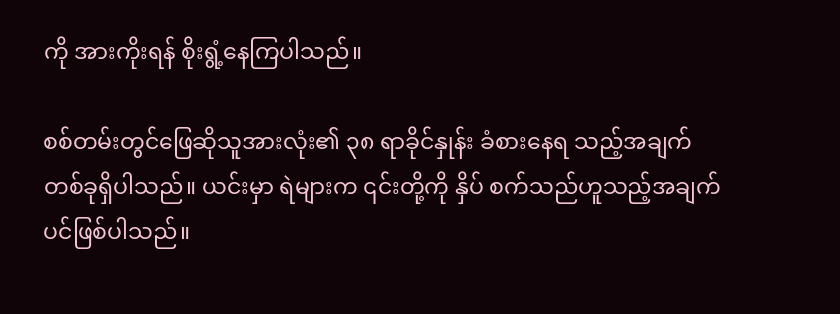ကို အားကိုးရန် စိုးရွံ့နေကြပါသည်။

စစ်တမ်းတွင်ဖြေဆိုသူအားလုံး၏ ၃၈ ရာခိုင်နှုန်း ခံစားနေရ သည့်အချက်တစ်ခုရှိပါသည်။ ယင်းမှာ ရဲများက ၎င်းတို့ကို နှိပ် စက်သည်ဟူသည့်အချက်ပင်ဖြစ်ပါသည်။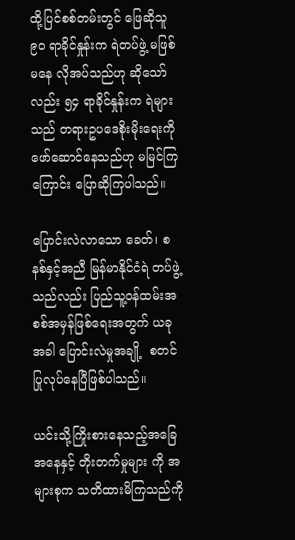ထို့ပြင်စစ်တမ်းတွင် ဖြေဆိုသူ ၉၀ ရာခိုင်နှုန်းက ရဲတပ်ဖွဲ့ မဖြစ်မနေ လိုအပ်သည်ဟု ဆိုသော်လည်း ၅၄ ရာခိုင်နှုန်းက ရဲများသည် တရားဥပဒေစိုးမိုးရေးကို ဖော်ဆောင်နေသည်ဟု မမြင်ကြကြောင်း ပြောဆိုကြပါသည်။

ပြောင်းလဲလာသော ခေတ်၊ စနစ်နှင့်အညီ မြန်မာနိုင်ငံရဲ တပ်ဖွဲ့သည်လည်း ပြည်သူ့ဝန်ထမ်းအစစ်အမှန်ဖြစ်ရေးအတွက် ယခုအခါ ပြောင်းလဲမှုအချို့  စတင်ပြုလုပ်နေပြီဖြစ်ပါသည်။

ယင်းသို့ကြိုးစားနေသည့်အခြေအနေနှင့် တိုးတက်မှုများ ကို အများစုက သတိထားမိကြသည်ကို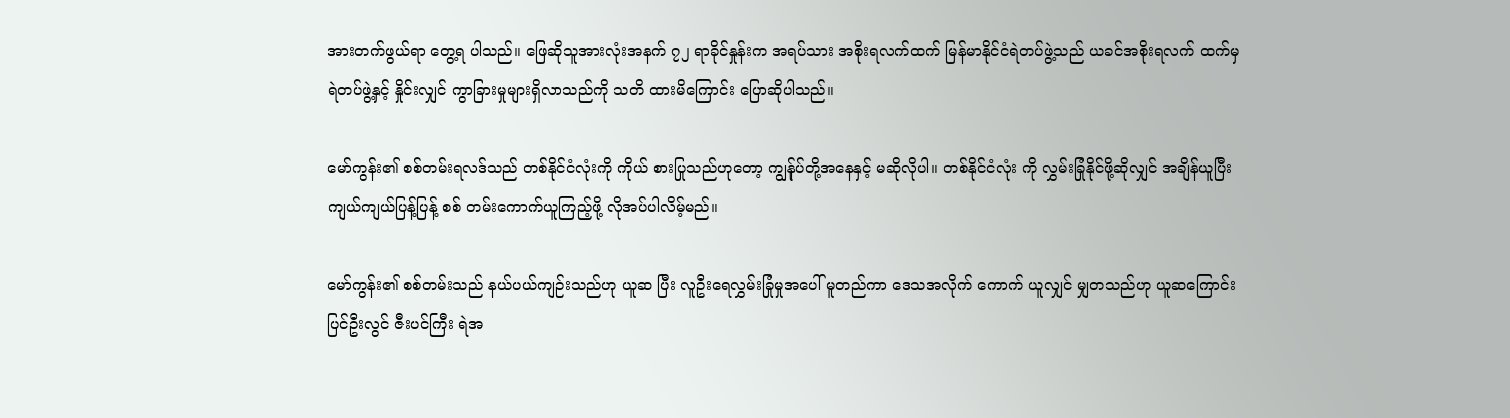အားတက်ဖွယ်ရာ တွေ့ရ ပါသည်။ ဖြေဆိုသူအားလုံးအနက် ၇၂ ရာခိုင်နှုန်းက အရပ်သား အစိုးရလက်ထက် မြန်မာနိုင်ငံရဲတပ်ဖွဲ့သည် ယခင်အစိုးရလက် ထက်မှ ရဲတပ်ဖွဲ့နှင့် နှိုင်းလျှင် ကွာခြားမှုများရှိလာသည်ကို သတိ ထားမိကြောင်း ပြောဆိုပါသည်။

မော်ကွန်း၏ စစ်တမ်းရလဒ်သည် တစ်နိုင်ငံလုံးကို ကိုယ် စားပြုသည်ဟုတော့ ကျွန်ုပ်တို့အနေနှင့် မဆိုလိုပါ။ တစ်နိုင်ငံလုံး ကို လွှမ်းခြုံနိုင်ဖို့ဆိုလျှင် အချိန်ယူပြီး ကျယ်ကျယ်ပြန့်ပြန့် စစ် တမ်းကောက်ယူကြည့်ဖို့ လိုအပ်ပါလိမ့်မည်။

မော်ကွန်း၏ စစ်တမ်းသည် နယ်ပယ်ကျဉ်းသည်ဟု ယူဆ ပြီး လူဦးရေလွှမ်းခြုံမှုအပေါ် မူတည်ကာ ဒေသအလိုက် ကောက် ယူလျှင် မျှတသည်ဟု ယူဆကြောင်း ပြင်ဦးလွင် ဇီးပင်ကြီး ရဲအ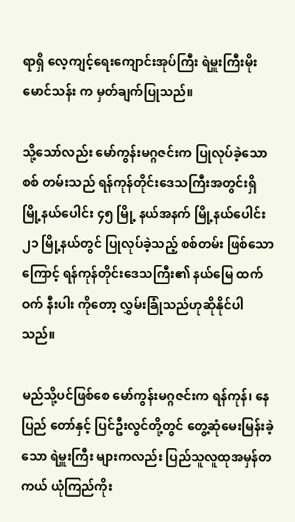ရာရှိ လေ့ကျင့်ရေးကျောင်းအုပ်ကြီး ရဲမှူးကြီးမိုးမောင်သန်း က မှတ်ချက်ပြုသည်။

သို့သော်လည်း မော်ကွန်းမဂ္ဂဇင်းက ပြုလုပ်ခဲ့သော စစ် တမ်းသည် ရန်ကုန်တိုင်းဒေသကြီးအတွင်းရှိ မြို့နယ်ပေါင်း ၄၅ မြို့ နယ်အနက် မြို့နယ်ပေါင်း ၂၁ မြို့နယ်တွင် ပြုလုပ်ခဲ့သည့် စစ်တမ်း ဖြစ်သောကြောင့် ရန်ကုန်တိုင်းဒေသကြီး၏ နယ်မြေ ထက်ဝက် နီးပါး ကိုတော့ လွှမ်းခြုံသည်ဟုဆိုနိုင်ပါသည်။

မည်သို့ပင်ဖြစ်စေ မော်ကွန်းမဂ္ဂဇင်းက ရန်ကုန်၊ နေပြည် တော်နှင့် ပြင်ဦးလွင်တို့တွင် တွေ့ဆုံမေးမြန်းခဲ့သော ရဲမှူးကြီး များကလည်း ပြည်သူလူထုအမှန်တကယ် ယုံကြည်ကိုး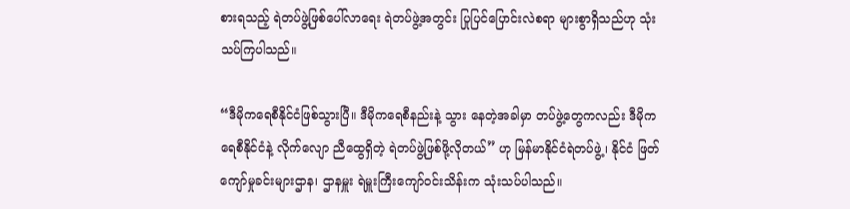စားရသည့် ရဲတပ်ဖွဲ့ဖြစ်ပေါ်လာရေး ရဲတပ်ဖွဲ့အတွင်း ပြုပြင်ပြောင်းလဲစရာ များစွာရှိသည်ဟု သုံးသပ်ကြပါသည်။

“ဒီမိုကရေစီနိုင်ငံဖြစ်သွားပြီ။ ဒီမိုကရေစီနည်းနဲ့ သွား နေတဲ့အခါမှာ တပ်ဖွဲ့တွေကလည်း ဒီမိုကရေစီနိုင်ငံနဲ့ လိုက်လျော ညီထွေရှိတဲ့ ရဲတပ်ဖွဲ့ဖြစ်ဖို့လိုတယ်” ဟု မြန်မာနိုင်ငံရဲတပ်ဖွဲ့၊ နိုင်ငံ ဖြတ်ကျော်မှုခင်းများဌာန၊ ဌာနမှူး ရဲမှူးကြီးကျော်ဝင်းသိန်းက သုံးသပ်ပါသည်။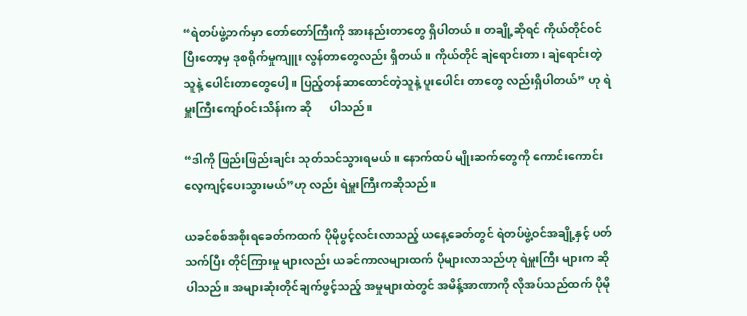“ရဲတပ်ဖွဲ့ဘက်မှာ တော်တော်ကြီးကို အားနည်းတာတွေ ရှိပါတယ်။ တချို့ဆိုရင် ကိုယ်တိုင်ဝင်ပြီးတော့မှ ဒုစရိုက်မှုကျူး လွန်တာတွေလည်း ရှိတယ်။ ကိုယ်တိုင် ချဲရောင်းတာ၊ ချဲရောင်းတဲ့ သူနဲ့ ပေါင်းတာတွေပေါ့။ ပြည့်တန်ဆာထောင်တဲ့သူနဲ့ ပူးပေါင်း တာတွေ လည်းရှိပါတယ်” ဟု ရဲမှူးကြီးကျော်ဝင်းသိန်းက ဆို      ပါသည်။

“ဒါကို ဖြည်းဖြည်းချင်း သုတ်သင်သွားရမယ်။ နောက်ထပ် မျိုးဆက်တွေကို ကောင်းကောင်းလေ့ကျင့်ပေးသွားမယ်”ဟု လည်း ရဲမှူးကြီးကဆိုသည်။

ယခင်စစ်အစိုးရခေတ်ကထက် ပိုမိုပွင့်လင်းလာသည့် ယနေ့ခေတ်တွင် ရဲတပ်ဖွဲ့ဝင်အချို့နှင့် ပတ်သက်ပြီး တိုင်ကြားမှု များလည်း ယခင်ကာလများထက် ပိုများလာသည်ဟု ရဲမှူးကြီး များက ဆိုပါသည်။ အများဆုံးတိုင်ချက်ဖွင့်သည့် အမှုများထဲတွင် အမိန့်အာဏာကို လိုအပ်သည်ထက် ပိုမို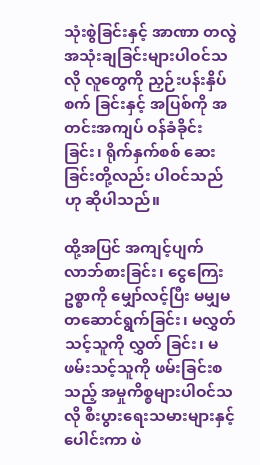သုံးစွဲခြင်းနှင့် အာဏာ တလွဲအသုံးချခြင်းများပါဝင်သလို လူတွေကို ညှဉ်းပန်းနှိပ်စက် ခြင်းနှင့် အပြစ်ကို အတင်းအကျပ် ဝန်ခံခိုင်းခြင်း၊ ရိုက်နှက်စစ် ဆေးခြင်းတို့လည်း ပါဝင်သည်ဟု ဆိုပါသည်။

ထို့အပြင် အကျင့်ပျက်လာဘ်စားခြင်း၊ ငွေကြေးဥစ္စာကို မျှော်လင့်ပြီး မမျှမတဆောင်ရွက်ခြင်း၊ မလွှတ်သင့်သူကို လွှတ် ခြင်း၊ မဖမ်းသင့်သူကို ဖမ်းခြင်းစသည့် အမှုကိစ္စများပါဝင်သလို စီးပွားရေးသမားများနှင့် ပေါင်းကာ ဖဲ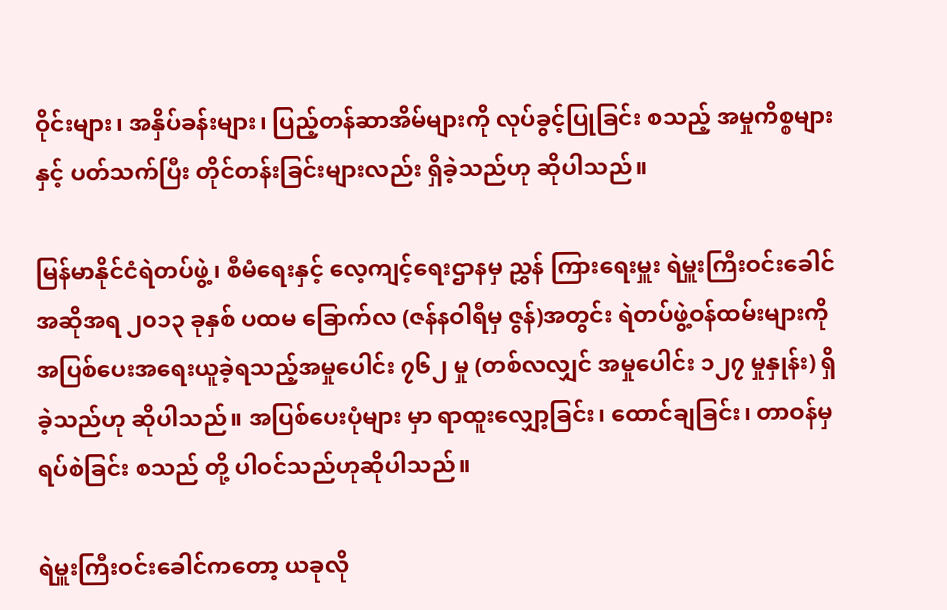ဝိုင်းများ၊ အနှိပ်ခန်းများ၊ ပြည့်တန်ဆာအိမ်များကို လုပ်ခွင့်ပြုခြင်း စသည့် အမှုကိစ္စများနှင့် ပတ်သက်ပြီး တိုင်တန်းခြင်းများလည်း ရှိခဲ့သည်ဟု ဆိုပါသည်။

မြန်မာနိုင်ငံရဲတပ်ဖွဲ့၊ စီမံရေးနှင့် လေ့ကျင့်ရေးဌာနမှ ညွှန် ကြားရေးမှူး ရဲမှူးကြီးဝင်းခေါင် အဆိုအရ ၂၀၁၃ ခုနှစ် ပထမ ခြောက်လ (ဇန်နဝါရီမှ ဇွန်)အတွင်း ရဲတပ်ဖွဲ့ဝန်ထမ်းများကို အပြစ်ပေးအရေးယူခဲ့ရသည့်အမှုပေါင်း ၇၆၂ မှု (တစ်လလျှင် အမှုပေါင်း ၁၂၇ မှုနှုန်း) ရှိခဲ့သည်ဟု ဆိုပါသည်။ အပြစ်ပေးပုံများ မှာ ရာထူးလျှော့ခြင်း၊ ထောင်ချခြင်း၊ တာဝန်မှ ရပ်စဲခြင်း စသည် တို့ ပါဝင်သည်ဟုဆိုပါသည်။

ရဲမှူးကြီးဝင်းခေါင်ကတော့ ယခုလို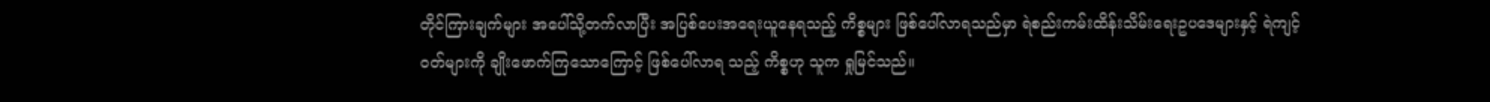တိုင်ကြားချက်များ အပေါ်သို့တက်လာပြီး အပြစ်ပေးအရေးယူနေရသည့် ကိစ္စများ ဖြစ်ပေါ်လာရသည်မှာ ရဲစည်းကမ်းထိန်းသိမ်းရေးဥပဒေများနှင့် ရဲကျင့်ဝတ်များကို ချိုးဖောက်ကြသောကြောင့် ဖြစ်ပေါ်လာရ သည့် ကိစ္စဟု သူက ရှုမြင်သည်။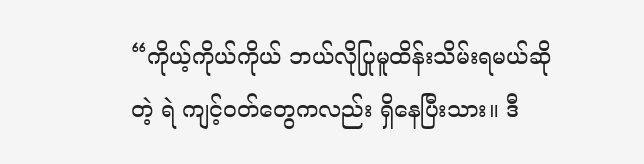“ကိုယ့်ကိုယ်ကိုယ် ဘယ်လိုပြုမူထိန်းသိမ်းရမယ်ဆိုတဲ့ ရဲ ကျင့်ဝတ်တွေကလည်း ရှိနေပြီးသား။ ဒီ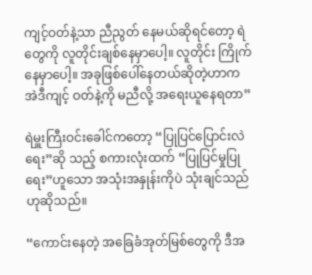ကျင့်ဝတ်နဲ့သာ ညီညွတ် နေမယ်ဆိုရင်တော့ ရဲတွေကို လူတိုင်းချစ်နေမှာပေါ့။ လူတိုင်း ကြိုက်နေမှာပေါ့။ အခုဖြစ်ပေါ်နေတယ်ဆိုတဲ့ဟာက အဲဒီကျင့် ဝတ်နဲ့ကို မညီလို့ အရေးယူနေရတာ”

ရဲမှူးကြီးဝင်းခေါင်ကတော့ “ပြုပြင်ပြောင်းလဲရေး”ဆို သည့် စကားလုံးထက် “ပြုပြင်မှုပြု ရေး”ဟူသော အသုံးအနှုန်းကိုပဲ သုံးချင်သည်ဟုဆိုသည်။

“ကောင်းနေတဲ့ အခြေခံအုတ်မြစ်တွေကို ဒီအ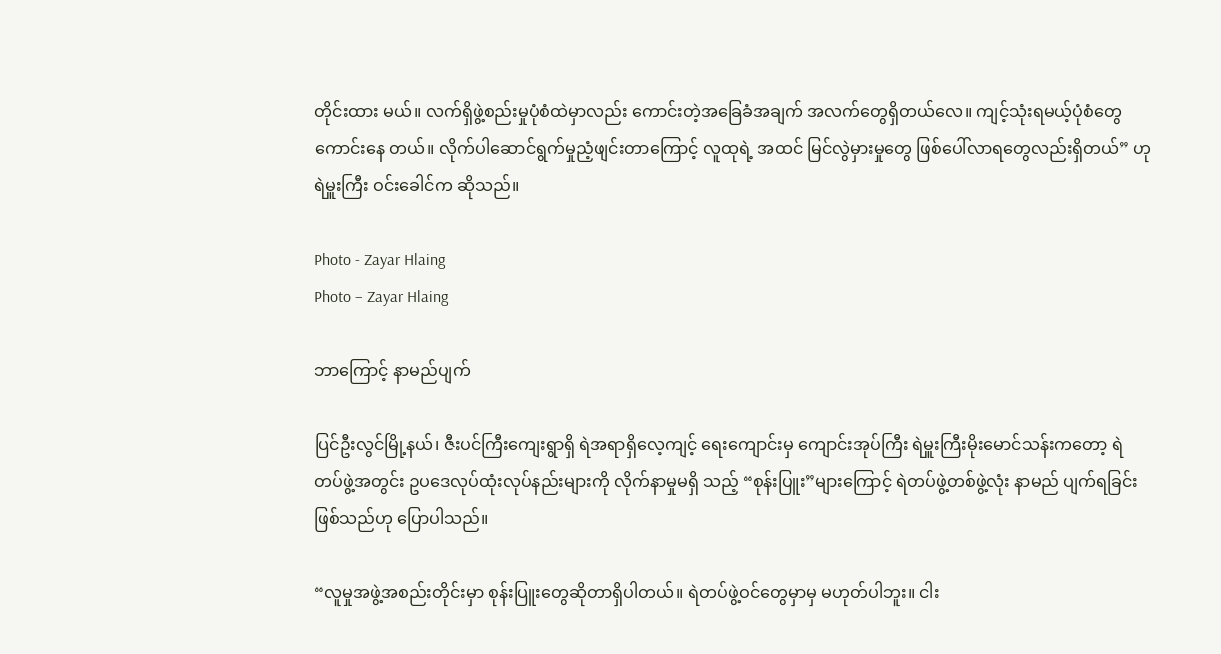တိုင်းထား မယ်။ လက်ရှိဖွဲ့စည်းမှုပုံစံထဲမှာလည်း ကောင်းတဲ့အခြေခံအချက် အလက်တွေရှိတယ်လေ။ ကျင့်သုံးရမယ့်ပုံစံတွေ ကောင်းနေ တယ်။ လိုက်ပါဆောင်ရွက်မှုညံ့ဖျင်းတာကြောင့် လူထုရဲ့ အထင် မြင်လွဲမှားမှုတွေ ဖြစ်ပေါ်လာရတွေလည်းရှိတယ်” ဟု ရဲမှူးကြီး ဝင်းခေါင်က ဆိုသည်။

Photo - Zayar Hlaing
Photo – Zayar Hlaing

ဘာကြောင့် နာမည်ပျက်

ပြင်ဦးလွင်မြို့နယ်၊ ဇီးပင်ကြီးကျေးရွာရှိ ရဲအရာရှိလေ့ကျင့် ရေးကျောင်းမှ ကျောင်းအုပ်ကြီး ရဲမှူးကြီးမိုးမောင်သန်းကတော့ ရဲတပ်ဖွဲ့အတွင်း ဥပဒေလုပ်ထုံးလုပ်နည်းများကို လိုက်နာမှုမရှိ သည့် “စုန်းပြူး”များကြောင့် ရဲတပ်ဖွဲ့တစ်ဖွဲ့လုံး နာမည် ပျက်ရခြင်း ဖြစ်သည်ဟု ပြောပါသည်။

“လူမှုအဖွဲ့အစည်းတိုင်းမှာ စုန်းပြူးတွေဆိုတာရှိပါတယ်။ ရဲတပ်ဖွဲ့ဝင်တွေမှာမှ မဟုတ်ပါဘူး။ ငါး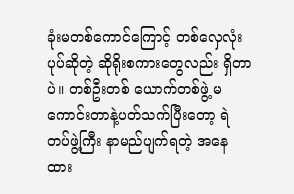ခုံးမတစ်ကောင်ကြောင့် တစ်လှေလုံးပုပ်ဆိုတဲ့ ဆိုရိုးစကားတွေလည်း ရှိတာပဲ။ တစ်ဦးတစ် ယောက်တစ်ဖွဲ့ မကောင်းတာနဲ့ပတ်သက်ပြီးတော့ ရဲတပ်ဖွဲ့ကြီး နာမည်ပျက်ရတဲ့ အနေထား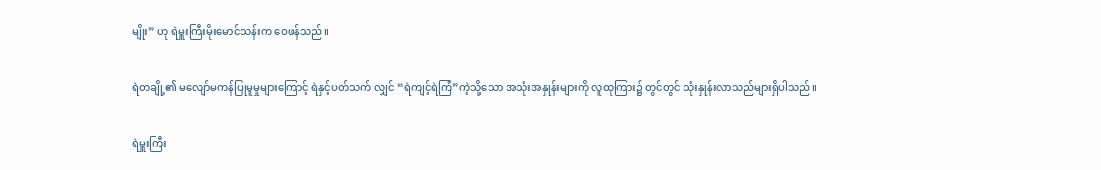မျိုး” ဟု ရဲမှူးကြီးမိုးမောင်သန်းက ဝေဖန်သည်။

ရဲတချို့၏ မလျော်မကန်ပြုမူမှုများကြောင့် ရဲနှင့်ပတ်သက် လျှင် “ရဲကျင့်ရဲကြံ”ကဲ့သို့သော အသုံးအနှုန်းများကို လူထုကြား၌ တွင်တွင် သုံးနှုန်းလာသည်များရှိပါသည်။

ရဲမှူးကြီး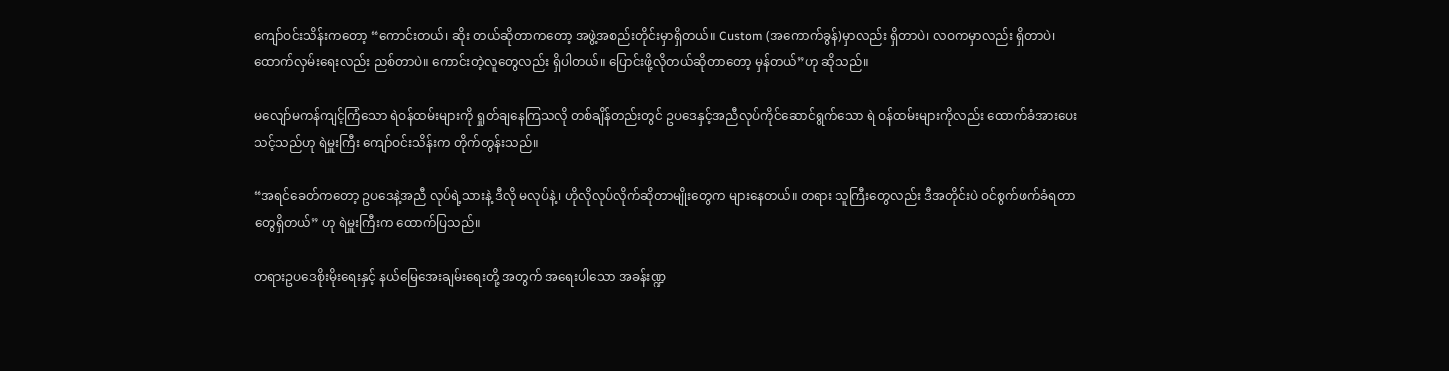ကျော်ဝင်းသိန်းကတော့ “ကောင်းတယ်၊ ဆိုး တယ်ဆိုတာကတော့ အဖွဲ့အစည်းတိုင်းမှာရှိတယ်။ Custom (အကောက်ခွန်)မှာလည်း ရှိတာပဲ၊ လဝကမှာလည်း ရှိတာပဲ၊ ထောက်လှမ်းရေးလည်း ညစ်တာပဲ။ ကောင်းတဲ့လူတွေလည်း ရှိပါတယ်။ ပြောင်းဖို့လိုတယ်ဆိုတာတော့ မှန်တယ်”ဟု ဆိုသည်။

မလျော်မကန်ကျင့်ကြံသော ရဲဝန်ထမ်းများကို ရှုတ်ချနေကြသလို တစ်ချိန်တည်းတွင် ဥပဒေနှင့်အညီလုပ်ကိုင်ဆောင်ရွက်သော ရဲ ဝန်ထမ်းများကိုလည်း ထောက်ခံအားပေးသင့်သည်ဟု ရဲမှူးကြီး ကျော်ဝင်းသိန်းက တိုက်တွန်းသည်။

“အရင်ခေတ်ကတော့ ဥပဒေနဲ့အညီ လုပ်ရဲ့သားနဲ့ ဒီလို မလုပ်နဲ့၊ ဟိုလိုလုပ်လိုက်ဆိုတာမျိုးတွေက များနေတယ်။ တရား သူကြီးတွေလည်း ဒီအတိုင်းပဲ ဝင်စွက်ဖက်ခံရတာတွေရှိတယ်” ဟု ရဲမှူးကြီးက ထောက်ပြသည်။

တရားဥပဒေစိုးမိုးရေးနှင့် နယ်မြေအေးချမ်းရေးတို့ အတွက် အရေးပါသော အခန်းဏ္ဍ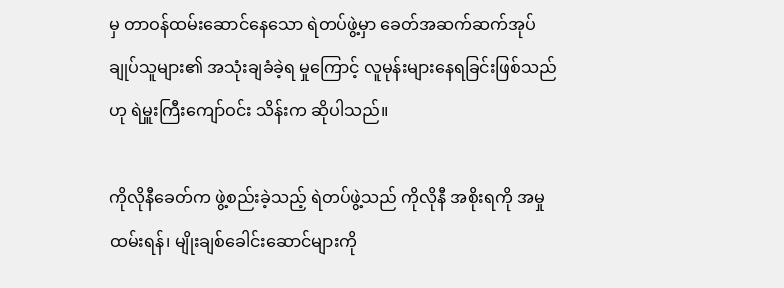မှ တာဝန်ထမ်းဆောင်နေသော ရဲတပ်ဖွဲ့မှာ ခေတ်အဆက်ဆက်အုပ်ချုပ်သူများ၏ အသုံးချခံခဲ့ရ မှုကြောင့် လူမုန်းများနေရခြင်းဖြစ်သည်ဟု ရဲမှူးကြီးကျော်ဝင်း သိန်းက ဆိုပါသည်။

ကိုလိုနီခေတ်က ဖွဲ့စည်းခဲ့သည့် ရဲတပ်ဖွဲ့သည် ကိုလိုနီ အစိုးရကို အမှုထမ်းရန်၊ မျိုးချစ်ခေါင်းဆောင်များကို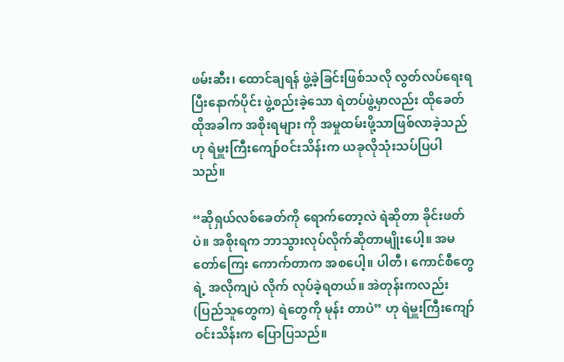ဖမ်းဆီး၊ ထောင်ချရန် ဖွဲ့ခဲ့ခြင်းဖြစ်သလို လွတ်လပ်ရေးရပြီးနောက်ပိုင်း ဖွဲ့စည်းခဲ့သော ရဲတပ်ဖွဲ့မှာလည်း ထိုခေတ်ထိုအခါက အစိုးရများ ကို အမှုထမ်းဖို့သာဖြစ်လာခဲ့သည်ဟု ရဲမှူးကြီးကျော်ဝင်းသိန်းက ယခုလိုသုံးသပ်ပြပါသည်။

“ဆိုရှယ်လစ်ခေတ်ကို ရောက်တော့လဲ ရဲဆိုတာ ခိုင်းဖတ် ပဲ။ အစိုးရက ဘာသွားလုပ်လိုက်ဆိုတာမျိုးပေါ့။ အမတော်ကြေး ကောက်တာက အစပေါ့။ ပါတီ၊ ကောင်စီတွေရဲ့ အလိုကျပဲ လိုက် လုပ်ခဲ့ရတယ်။ အဲတုန်းကလည်း (ပြည်သူတွေက) ရဲတွေကို မုန်း တာပဲ” ဟု ရဲမှူးကြီးကျော်ဝင်းသိန်းက ပြောပြသည်။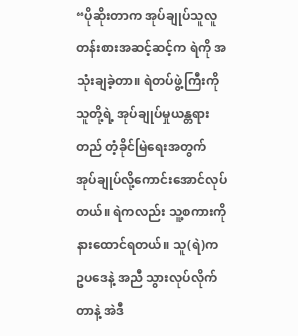“ပိုဆိုးတာက အုပ်ချုပ်သူလူတန်းစားအဆင့်ဆင့်က ရဲကို အသုံးချခဲ့တာ။ ရဲတပ်ဖွဲ့ကြီးကို သူတို့ရဲ့ အုပ်ချုပ်မှုယန္တရားတည် တံ့ခိုင်မြဲရေးအတွက် အုပ်ချုပ်လို့ကောင်းအောင်လုပ်တယ်။ ရဲကလည်း သူ့စကားကို နားထောင်ရတယ်။ သူ(ရဲ)က ဥပဒေနဲ့ အညီ သွားလုပ်လိုက်တာနဲ့ အဲဒီ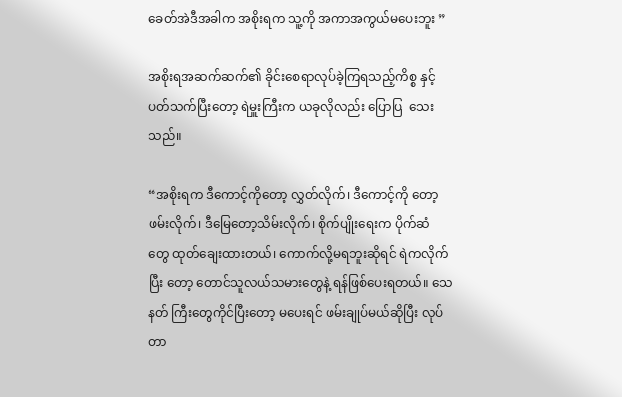ခေတ်အဲဒီအခါက အစိုးရက သူ့ကို အကာအကွယ်မပေးဘူး ”

အစိုးရအဆက်ဆက်၏ ခိုင်းစေရာလုပ်ခဲ့ကြရသည့်ကိစ္စ နှင့်ပတ်သက်ပြီးတော့ ရဲမှူးကြီးက ယခုလိုလည်း ပြောပြ  သေးသည်။

“အစိုးရက ဒီကောင့်ကိုတော့ လွှတ်လိုက်၊ ဒီကောင့်ကို တော့ ဖမ်းလိုက်၊ ဒီမြေတော့သိမ်းလိုက်၊ စိုက်ပျိုးရေးက ပိုက်ဆံ တွေ ထုတ်ချေးထားတယ်၊ ကောက်လို့မရဘူးဆိုရင် ရဲကလိုက်ပြီး တော့ တောင်သူလယ်သမားတွေနဲ့ ရန်ဖြစ်ပေးရတယ်။ သေနတ် ကြီးတွေကိုင်ပြီးတော့ မပေးရင် ဖမ်းချုပ်မယ်ဆိုပြီး လုပ်တာ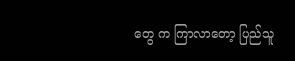တွေ က ကြာလာတော့ ပြည်သူ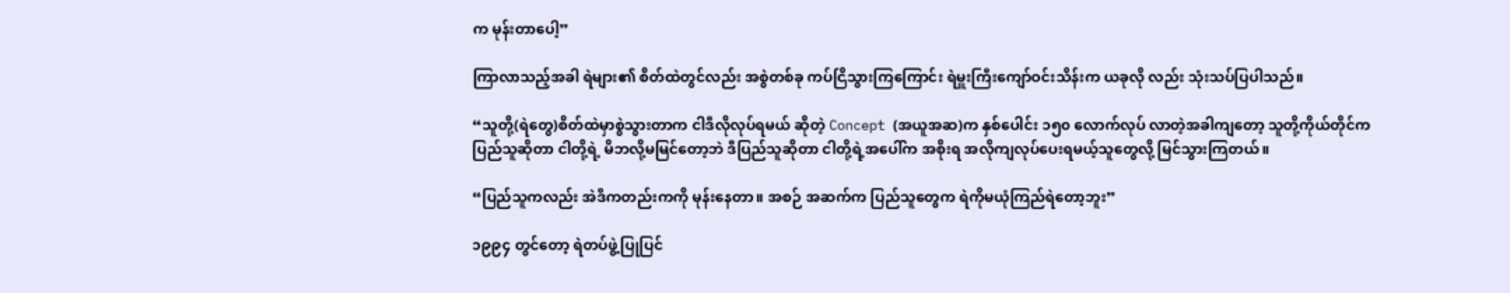က မုန်းတာပေါ့”

ကြာလာသည့်အခါ ရဲများ၏ စိတ်ထဲတွင်လည်း အစွဲတစ်ခု ကပ်ငြိသွားကြကြောင်း ရဲမှူးကြီးကျော်ဝင်းသိန်းက ယခုလို လည်း သုံးသပ်ပြပါသည်။

“သူတို့(ရဲတွေ)စိတ်ထဲမှာစွဲသွားတာက ငါဒီလိုလုပ်ရမယ် ဆိုတဲ့ Concept (အယူအဆ)က နှစ်ပေါင်း ၁၅၀ လောက်လုပ် လာတဲ့အခါကျတော့ သူတို့ကိုယ်တိုင်က ပြည်သူဆိုတာ ငါတို့ရဲ့ မိဘလို့မမြင်တော့ဘဲ ဒီပြည်သူဆိုတာ ငါတို့ရဲ့အပေါ်က အစိုးရ အလိုကျလုပ်ပေးရမယ့်သူတွေလို့ မြင်သွားကြတယ်။

“ပြည်သူကလည်း အဲဒီကတည်းကကို မုန်းနေတာ။ အစဉ် အဆက်က ပြည်သူတွေက ရဲကိုမယုံကြည်ရဲတော့ဘူး”

၁၉၉၄ တွင်တော့ ရဲတပ်ဖွဲ့ပြုပြင်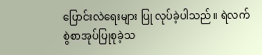ပြောင်းလဲရေးများ ပြု လုပ်ခဲ့ပါသည်။ ရဲလက်စွဲစာအုပ်ပြုစုခဲ့သ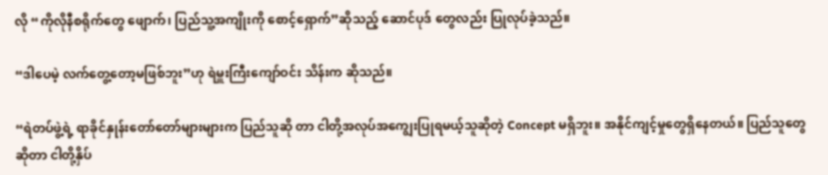လို “ကိုလိုနီစရိုက်တွေ ဖျောက်၊ ပြည်သူ့အကျိုးကို စောင့်ရှောက်”ဆိုသည့် ဆောင်ပုဒ် တွေလည်း ပြုလုပ်ခဲ့သည်။

“ဒါပေမဲ့ လက်တွေ့တော့မဖြစ်ဘူး”ဟု ရဲမှူးကြီးကျော်ဝင်း သိန်းက ဆိုသည်။

“ရဲတပ်ဖွဲ့ရဲ့ ရာခိုင်နှုန်းတော်တော်များများက ပြည်သူဆို တာ ငါတို့အလုပ်အကျွေးပြုရမယ့်သူဆိုတဲ့ Concept မရှိဘူး။ အနိုင်ကျင့်မှုတွေရှိနေတယ်။ ပြည်သူတွေဆိုတာ ငါတို့နှိပ်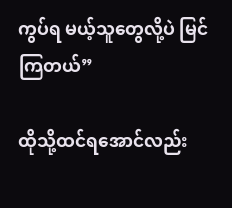ကွပ်ရ မယ့်သူတွေလို့ပဲ မြင်ကြတယ်”

ထိုသို့ထင်ရအောင်လည်း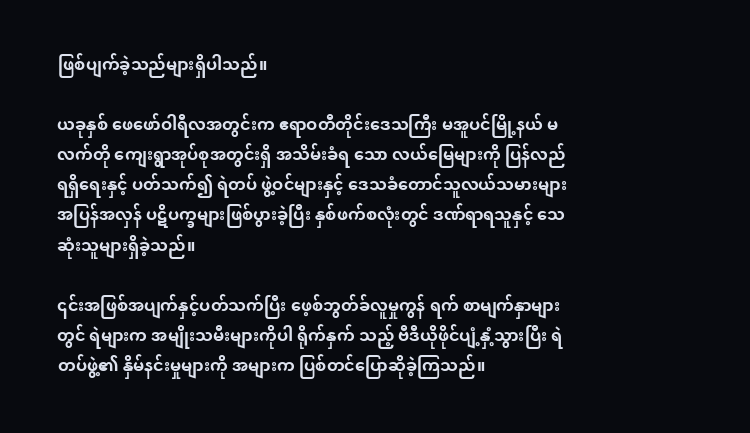ဖြစ်ပျက်ခဲ့သည်များရှိပါသည်။

ယခုနှစ် ဖေဖော်ဝါရီလအတွင်းက ဧရာဝတီတိုင်းဒေသကြီး မအူပင်မြို့နယ် မလက်တို ကျေးရွာအုပ်စုအတွင်းရှိ အသိမ်းခံရ သော လယ်မြေများကို ပြန်လည်ရရှိရေးနှင့် ပတ်သက်၍ ရဲတပ် ဖွဲ့ဝင်များနှင့် ဒေသခံတောင်သူလယ်သမားများ အပြန်အလှန် ပဋိပက္ခများဖြစ်ပွားခဲ့ပြီး နှစ်ဖက်စလုံးတွင် ဒဏ်ရာရသူနှင့် သေ ဆုံးသူများရှိခဲ့သည်။

၎င်းအဖြစ်အပျက်နှင့်ပတ်သက်ပြီး ဖေ့စ်ဘွတ်ခ်လူမှုကွန် ရက် စာမျက်နှာများတွင် ရဲများက အမျိုးသမီးများကိုပါ ရိုက်နှက် သည့် ဗီဒီယိုဖိုင်ပျံ့နှံ့သွားပြီး ရဲတပ်ဖွဲ့၏ နှိမ်နင်းမှုများကို အများက ပြစ်တင်ပြောဆိုခဲ့ကြသည်။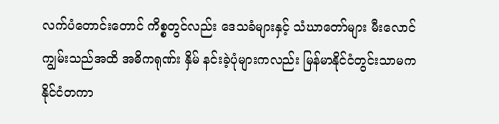လက်ပံတောင်းတောင် ကိစ္စတွင်လည်း ဒေသခံများနှင့် သံဃာတော်များ မီးလောင်ကျွမ်းသည်အထိ အဓိကရုဏ်း နှိမ် နင်းခဲ့ပုံများကလည်း မြန်မာနိုင်ငံတွင်းသာမက နိုင်ငံတကာ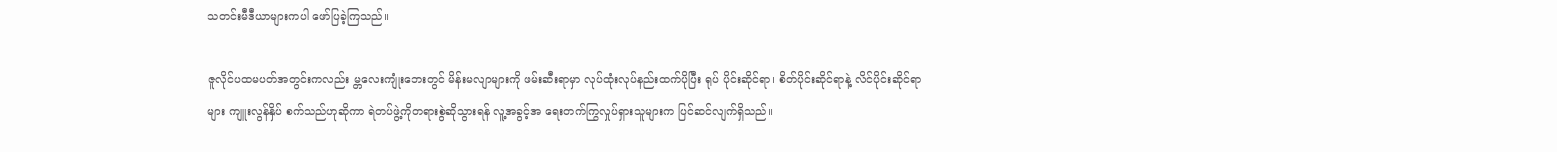သတင်းမီဒီယာများကပါ ဖော်ပြခဲ့ကြသည်။

ဇူလိုင်ပထမပတ်အတွင်းကလည်း မ္တလေးကျုံးဘေးတွင် မိန်းမလျာများကို ဖမ်းဆီးရာမှာ လုပ်ထုံးလုပ်နည်းထက်ပိုပြီး ရုပ် ပိုင်းဆိုင်ရာ၊ စိတ်ပိုင်းဆိုင်ရာနဲ့ လိင်ပိုင်းဆိုင်ရာများ ကျူးလွန်နှိပ် စက်သည်ဟုဆိုကာ ရဲတပ်ဖွဲ့ကိုတရားစွဲဆိုသွားရန် လူ့အခွင့်အ ရေးတက်ကြွလှုပ်ရှားသူများက ပြင်ဆင်လျက်ရှိသည်။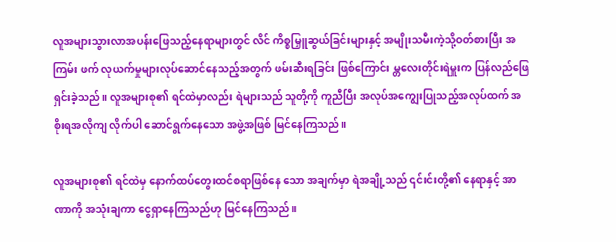လူအများသွားလာအပန်းဖြေသည့်နေရာများတွင် လိင် ကိစ္စမြှူဆွယ်ခြင်းများနှင့် အမျိုးသမီးကဲ့သို့ဝတ်စားပြီး အကြမ်း ဖက် လုယက်မှုများလုပ်ဆောင်နေသည့်အတွက် ဖမ်းဆီးရခြင်း ဖြစ်ကြောင်း မ္တလေးတိုင်းရဲမှူးက ပြန်လည်ဖြေရှင်းခဲ့သည်။ လူအများစု၏ ရင်ထဲမှာလည်း ရဲများသည် သူတို့ကို ကူညီပြီး အလုပ်အကျွေးပြုသည့်အလုပ်ထက် အစိုးရအလိုကျ လိုက်ပါ ဆောင်ရွက်နေသော အဖွဲ့အဖြစ် မြင်နေကြသည်။

လူအများစု၏ ရင်ထဲမှ နောက်ထပ်တွေးထင်စရာဖြစ်နေ သော အချက်မှာ ရဲအချို့သည် ၎င်းင်းတို့၏ နေရာနှင့် အာဏာကို အသုံးချကာ ငွေရှာနေကြသည်ဟု မြင်နေကြသည်။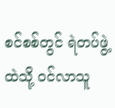စင်စစ်တွင် ရဲတပ်ဖွဲ့ထဲသို့ ဝင်လာသူ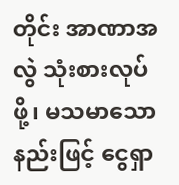တိုင်း အာဏာအလွဲ သုံးစားလုပ်ဖို့၊ မသမာသောနည်းဖြင့် ငွေရှာ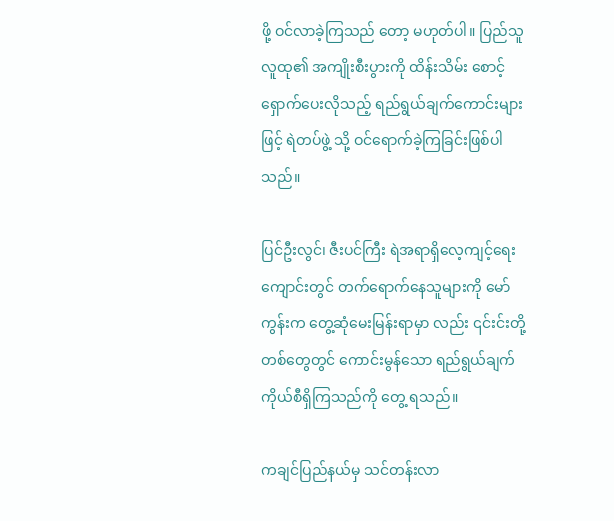ဖို့ ဝင်လာခဲ့ကြသည် တော့ မဟုတ်ပါ။ ပြည်သူလူထု၏ အကျိုးစီးပွားကို ထိန်းသိမ်း စောင့်ရှောက်ပေးလိုသည့် ရည်ရွယ်ချက်ကောင်းများဖြင့် ရဲတပ်ဖွဲ့ သို့ ဝင်ရောက်ခဲ့ကြခြင်းဖြစ်ပါသည်။

ပြင်ဦးလွင်၊ ဇီးပင်ကြီး ရဲအရာရှိလေ့ကျင့်ရေးကျောင်းတွင် တက်ရောက်နေသူများကို မော်ကွန်းက တွေ့ဆုံမေးမြန်းရာမှာ လည်း ၎င်းင်းတို့တစ်တွေတွင် ကောင်းမွန်သော ရည်ရွယ်ချက် ကိုယ်စီရှိကြသည်ကို တွေ့ ရသည်။

ကချင်ပြည်နယ်မှ သင်တန်းလာ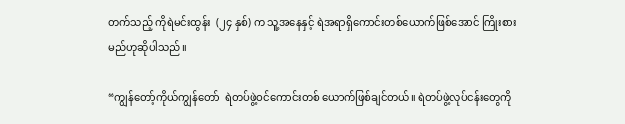တက်သည့် ကိုရဲမင်းထွန်း  (၂၄ နှစ်) က သူ့အနေနှင့် ရဲအရာရှိကောင်းတစ်ယောက်ဖြစ်အောင် ကြိုးစားမည်ဟုဆိုပါသည်။

“ကျွန်တော့်ကိုယ်ကျွန်တော်  ရဲတပ်ဖွဲ့ဝင်ကောင်းတစ် ယောက်ဖြစ်ချင်တယ်။ ရဲတပ်ဖွဲ့လုပ်ငန်းတွေကို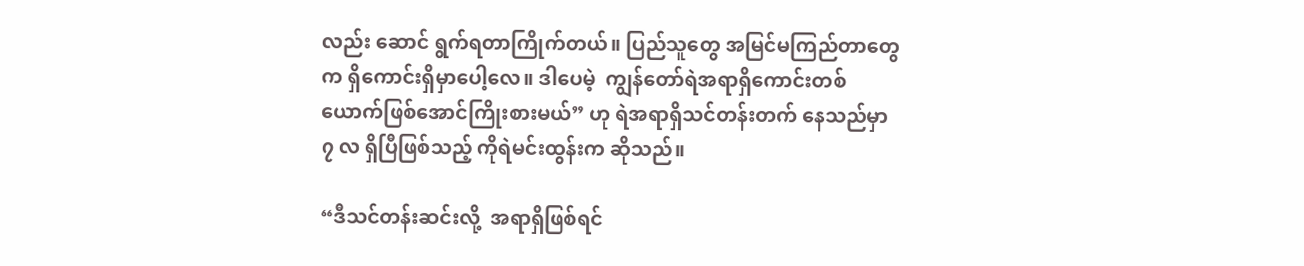လည်း ဆောင် ရွက်ရတာကြိုက်တယ်။ ပြည်သူတွေ အမြင်မကြည်တာတွေက ရှိကောင်းရှိမှာပေါ့လေ။ ဒါပေမဲ့  ကျွန်တော်ရဲအရာရှိကောင်းတစ် ယောက်ဖြစ်အောင်ကြိုးစားမယ်” ဟု ရဲအရာရှိသင်တန်းတက် နေသည်မှာ ၇ လ ရှိပြီဖြစ်သည့် ကိုရဲမင်းထွန်းက ဆိုသည်။

“ဒီသင်တန်းဆင်းလို့  အရာရှိဖြစ်ရင်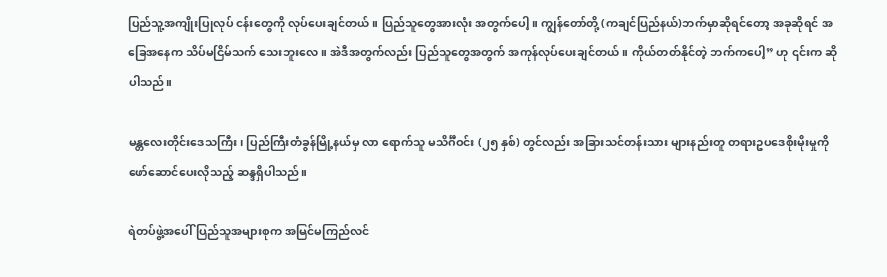ပြည်သူ့အကျိုးပြုလုပ် ငန်းတွေကို လုပ်ပေးချင်တယ်။ ပြည်သူတွေအားလုံး အတွက်ပေါ့။ ကျွန်တော်တို့ (ကချင်ပြည်နယ်)ဘက်မှာဆိုရင်တော့ အခုဆိုရင် အခြေအနေက သိပ်မငြိမ်သက် သေးဘူးလေ။ အဲဒီအတွက်လည်း ပြည်သူတွေအတွက် အကုန်လုပ်ပေးချင်တယ်။ ကိုယ်တတ်နိုင်တဲ့ ဘက်ကပေါ့” ဟု ၎င်းက ဆိုပါသည်။

မန္တလေးတိုင်းဒေသကြီး၊ ပြည်ကြီးတံခွန်မြို့နယ်မှ လာ ရောက်သူ မသိင်္ဂီဝင်း (၂၅ နှစ်) တွင်လည်း အခြားသင်တန်းသား များနည်းတူ တရားဥပဒေစိုးမိုးမှုကို ဖော်ဆောင်ပေးလိုသည့် ဆန္ဒရှိပါသည်။

ရဲတပ်ဖွဲ့အပေါ် ပြည်သူအများစုက အမြင်မကြည်လင်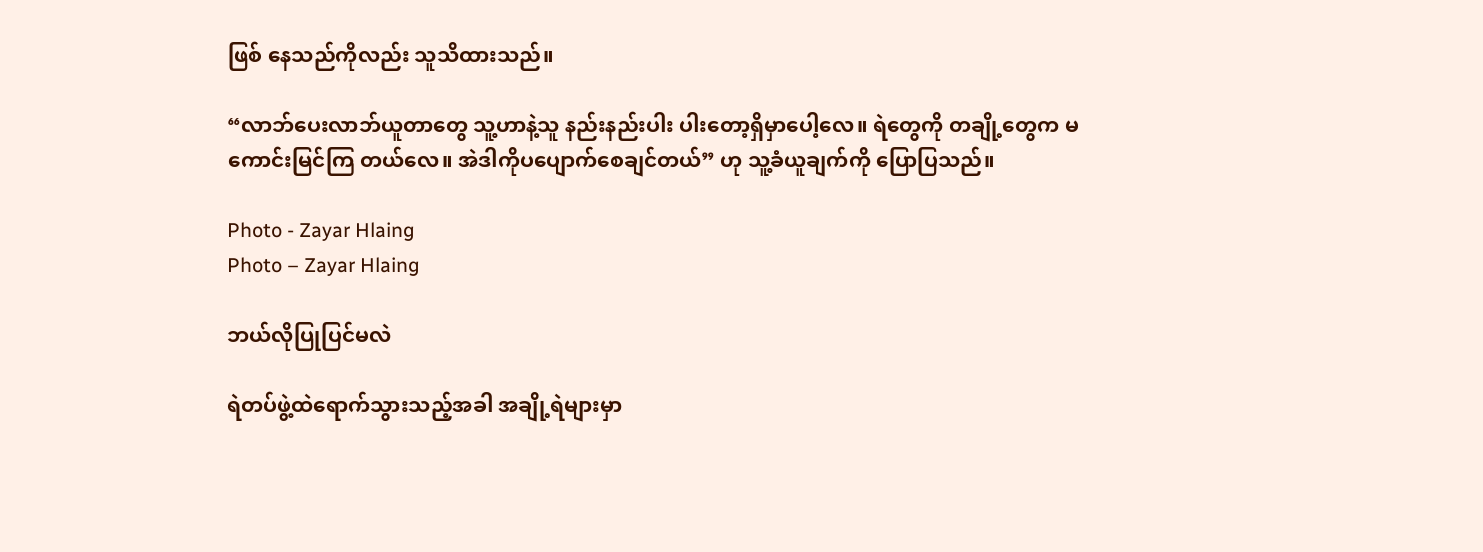ဖြစ် နေသည်ကိုလည်း သူသိထားသည်။

“လာဘ်ပေးလာဘ်ယူတာတွေ သူ့ဟာနဲ့သူ နည်းနည်းပါး ပါးတော့ရှိမှာပေါ့လေ။ ရဲတွေကို တချို့တွေက မကောင်းမြင်ကြ တယ်လေ။ အဲဒါကိုပပျောက်စေချင်တယ်” ဟု သူ့ခံယူချက်ကို ပြောပြသည်။

Photo - Zayar Hlaing
Photo – Zayar Hlaing

ဘယ်လိုပြုပြင်မလဲ

ရဲတပ်ဖွဲ့ထဲရောက်သွားသည့်အခါ အချို့ရဲများမှာ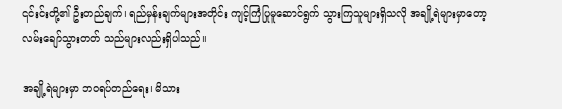၎င်းင်းတို့၏ ဦးတည်ချက်၊ ရည်မှန်းချက်များအတိုင်း ကျင့်ကြံပြုမူဆောင်ရွက် သွားကြသူများရှိသလို အချို့ရဲများမှာတော့ လမ်းချော်သွားတတ် သည်များလည်းရှိပါသည်။

အချို့ရဲများမှာ ဘဝရပ်တည်ရေး၊ မိသား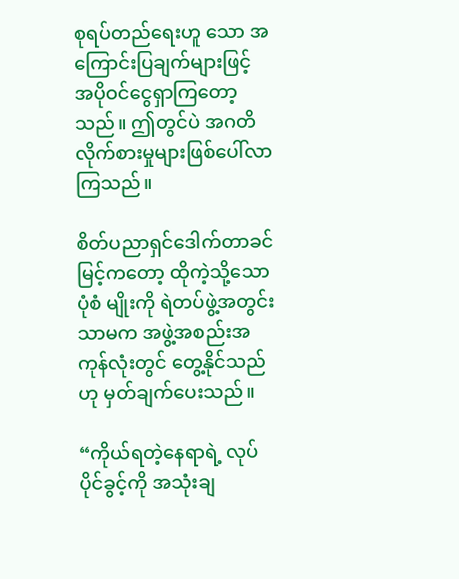စုရပ်တည်ရေးဟူ သော အကြောင်းပြချက်များဖြင့် အပိုဝင်ငွေရှာကြတော့သည်။ ဤတွင်ပဲ အဂတိလိုက်စားမှုများဖြစ်ပေါ်လာကြသည်။

စိတ်ပညာရှင်ဒေါက်တာခင်မြင့်ကတော့ ထိုကဲ့သို့သော ပုံစံ မျိုးကို ရဲတပ်ဖွဲ့အတွင်းသာမက အဖွဲ့အစည်းအကုန်လုံးတွင် တွေ့နိုင်သည်ဟု မှတ်ချက်ပေးသည်။

“ကိုယ်ရတဲ့နေရာရဲ့ လုပ်ပိုင်ခွင့်ကို အသုံးချ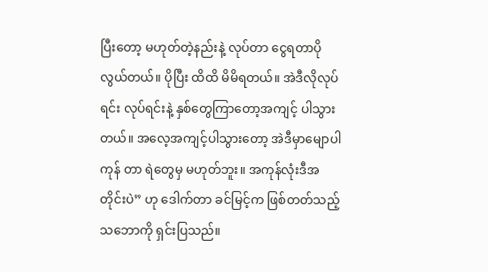ပြီးတော့ မဟုတ်တဲ့နည်းနဲ့ လုပ်တာ ငွေရတာပိုလွယ်တယ်။ ပိုပြီး ထိထိ မိမိရတယ်။ အဲဒီလိုလုပ်ရင်း လုပ်ရင်းနဲ့ နှစ်တွေကြာတော့အကျင့် ပါသွားတယ်။ အလေ့အကျင့်ပါသွားတော့ အဲဒီမှာမျောပါကုန် တာ ရဲတွေမှ မဟုတ်ဘူး။ အကုန်လုံးဒီအတိုင်းပဲ” ဟု ဒေါက်တာ ခင်မြင့်က ဖြစ်တတ်သည့်သဘောကို ရှင်းပြသည်။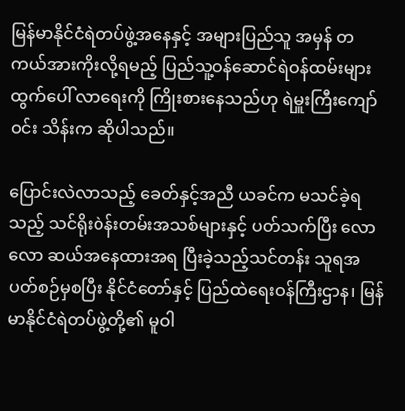မြန်မာနိုင်ငံရဲတပ်ဖွဲ့အနေနှင့် အများပြည်သူ အမှန် တကယ်အားကိုးလို့ရမည့် ပြည်သူ့ဝန်ဆောင်ရဲဝန်ထမ်းများ ထွက်ပေါ် လာရေးကို ကြိုးစားနေသည်ဟု ရဲမှူးကြီးကျော်ဝင်း သိန်းက ဆိုပါသည်။

ပြောင်းလဲလာသည့် ခေတ်နှင့်အညီ ယခင်က မသင်ခဲ့ရ သည့် သင်ရိုးòန်းတမ်းအသစ်များနှင့် ပတ်သက်ပြီး လောလော ဆယ်အနေထားအရ ပြီးခဲ့သည့်သင်တန်း သူရအပတ်စဉ်မှစပြီး နိုင်ငံတော်နှင့် ပြည်ထဲရေးဝန်ကြီးဌာန၊ မြန်မာနိုင်ငံရဲတပ်ဖွဲ့တို့၏ မူဝါ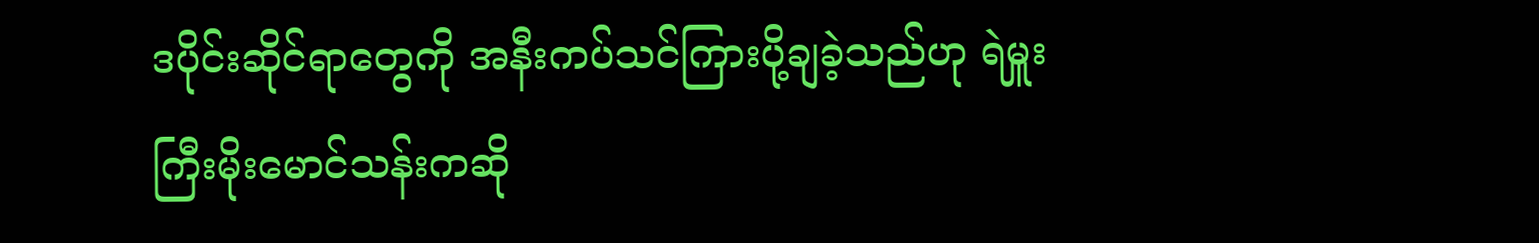ဒပိုင်းဆိုင်ရာတွေကို အနီးကပ်သင်ကြားပို့ချခဲ့သည်ဟု ရဲမှူး ကြီးမိုးမောင်သန်းကဆို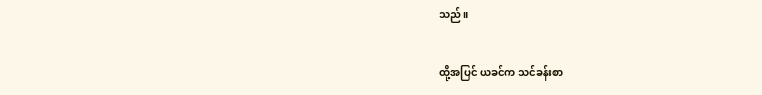သည်။

ထို့အပြင် ယခင်က သင်ခန်းစာ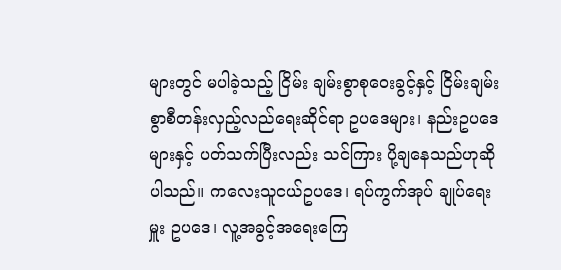များတွင် မပါခဲ့သည့် ငြိမ်း ချမ်းစွာစုဝေးခွင့်နှင့် ငြိမ်းချမ်းစွာစီတန်းလှည့်လည်ရေးဆိုင်ရာ ဥပဒေများ၊ နည်းဥပဒေများနှင့် ပတ်သက်ပြီးလည်း သင်ကြား ပို့ချနေသည်ဟုဆိုပါသည်။ ကလေးသူငယ်ဥပဒေ၊ ရပ်ကွက်အုပ် ချုပ်ရေးမှူး ဥပဒေ၊ လူ့အခွင့်အရေးကြေ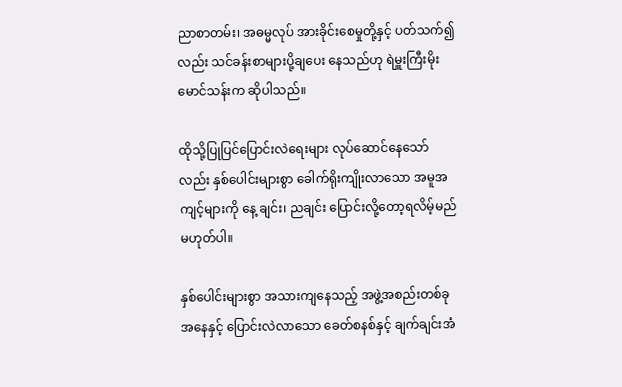ညာစာတမ်း၊ အဓမ္မလုပ် အားခိုင်းစေမှုတို့နှင့် ပတ်သက်၍လည်း သင်ခန်းစာများပို့ချပေး နေသည်ဟု ရဲမှူးကြီးမိုးမောင်သန်းက ဆိုပါသည်။

ထိုသို့ပြုပြင်ပြောင်းလဲရေးများ လုပ်ဆောင်နေသော်လည်း နှစ်ပေါင်းများစွာ ခေါက်ရိုးကျိုးလာသော အမူအကျင့်များကို နေ့ ချင်း၊ ညချင်း ပြောင်းလို့တော့ရလိမ့်မည်မဟုတ်ပါ။

နှစ်ပေါင်းများစွာ အသားကျနေသည့် အဖွဲ့အစည်းတစ်ခု အနေနှင့် ပြောင်းလဲလာသော ခေတ်စနစ်နှင့် ချက်ချင်းအံ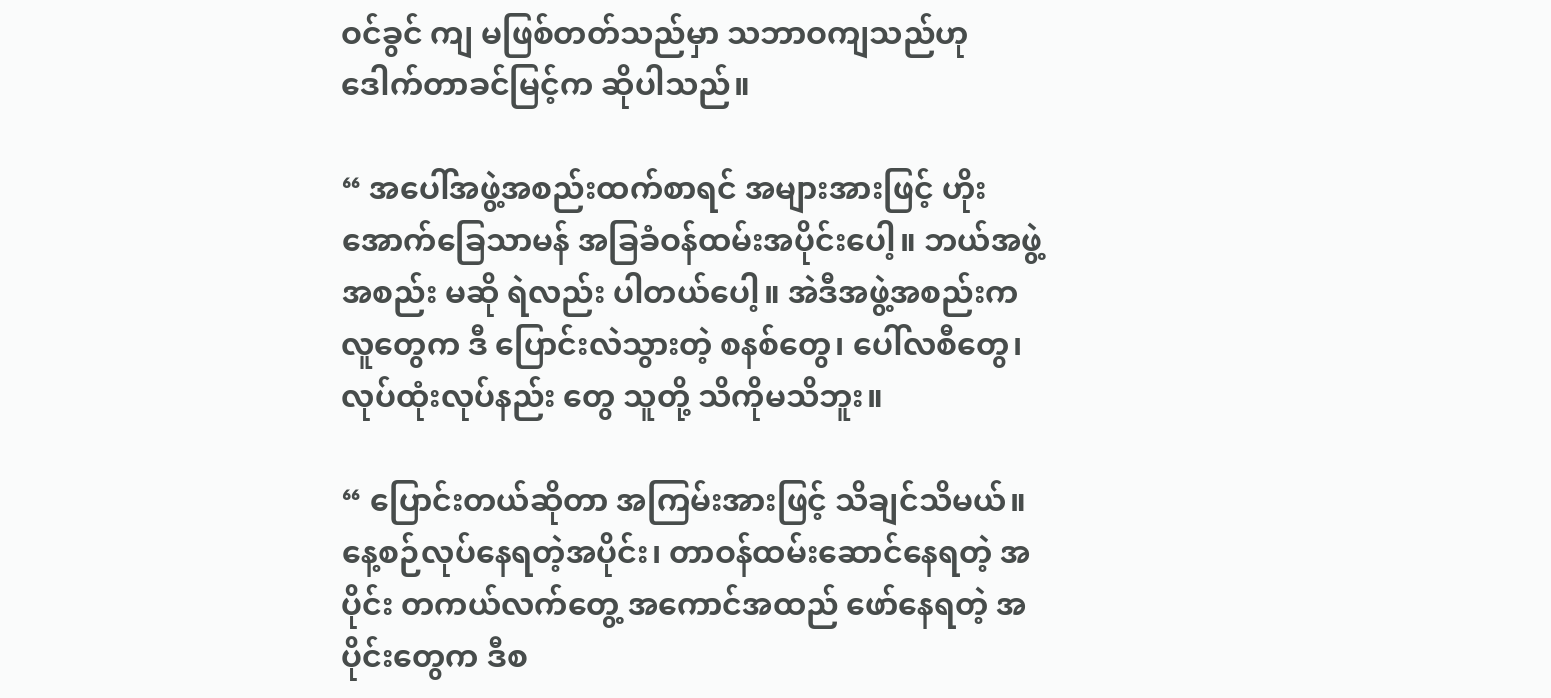ဝင်ခွင် ကျ မဖြစ်တတ်သည်မှာ သဘာဝကျသည်ဟု ဒေါက်တာခင်မြင့်က ဆိုပါသည်။

“ အပေါ်အဖွဲ့အစည်းထက်စာရင် အများအားဖြင့် ဟိုး အောက်ခြေသာမန် အခြခံဝန်ထမ်းအပိုင်းပေါ့။ ဘယ်အဖွဲ့အစည်း မဆို ရဲလည်း ပါတယ်ပေါ့။ အဲဒီအဖွဲ့အစည်းကလူတွေက ဒီ ပြောင်းလဲသွားတဲ့ စနစ်တွေ၊ ပေါ်လစီတွေ၊ လုပ်ထုံးလုပ်နည်း တွေ သူတို့ သိကိုမသိဘူး။

“ ပြောင်းတယ်ဆိုတာ အကြမ်းအားဖြင့် သိချင်သိမယ်။ နေ့စဉ်လုပ်နေရတဲ့အပိုင်း၊ တာဝန်ထမ်းဆောင်နေရတဲ့ အပိုင်း တကယ်လက်တွေ့ အကောင်အထည် ဖော်နေရတဲ့ အပိုင်းတွေက ဒီစ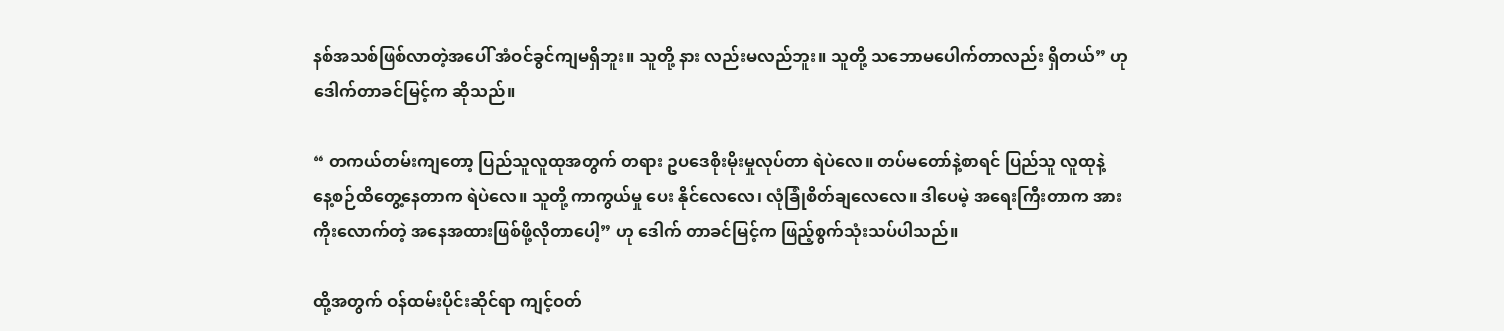နစ်အသစ်ဖြစ်လာတဲ့အပေါ် အံဝင်ခွင်ကျမရှိဘူး။ သူတို့ နား လည်းမလည်ဘူး။ သူတို့ သဘောမပေါက်တာလည်း ရှိတယ်” ဟု ဒေါက်တာခင်မြင့်က ဆိုသည်။

“ တကယ်တမ်းကျတော့ ပြည်သူလူထုအတွက် တရား ဥပဒေစိုးမိုးမှုလုပ်တာ ရဲပဲလေ။ တပ်မတော်နဲ့စာရင် ပြည်သူ လူထုနဲ့ နေ့စဉ်ထိတွေ့နေတာက ရဲပဲလေ။ သူတို့ ကာကွယ်မှု ပေး နိုင်လေလေ၊ လုံခြုံစိတ်ချလေလေ။ ဒါပေမဲ့ အရေးကြီးတာက အားကိုးလောက်တဲ့ အနေအထားဖြစ်ဖို့လိုတာပေါ့” ဟု ဒေါက် တာခင်မြင့်က ဖြည့်စွက်သုံးသပ်ပါသည်။

ထို့အတွက် ဝန်ထမ်းပိုင်းဆိုင်ရာ ကျင့်ဝတ်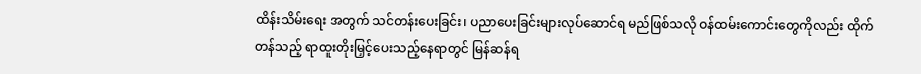ထိန်းသိမ်းရေး အတွက် သင်တန်းပေးခြင်း၊ ပညာပေးခြင်းများလုပ်ဆောင်ရ မည်ဖြစ်သလို ဝန်ထမ်းကောင်းတွေကိုလည်း ထိုက်တန်သည့် ရာထူးတိုးမြှင့်ပေးသည့်နေရာတွင် မြန်ဆန်ရ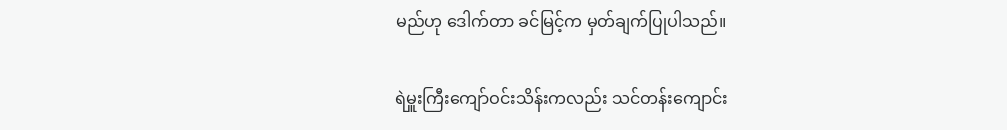မည်ဟု ဒေါက်တာ ခင်မြင့်က မှတ်ချက်ပြုပါသည်။

ရဲမှူးကြီးကျော်ဝင်းသိန်းကလည်း သင်တန်းကျောင်း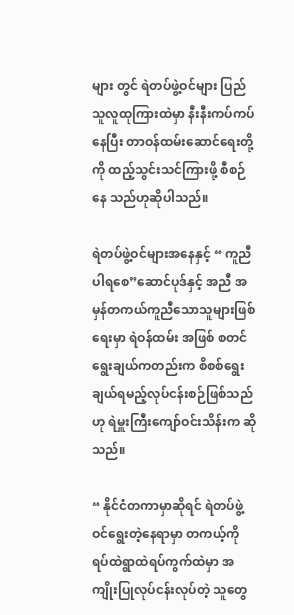များ တွင် ရဲတပ်ဖွဲ့ဝင်များ ပြည်သူလူထုကြားထဲမှာ နီးနီးကပ်ကပ်နေပြီး တာဝန်ထမ်းဆောင်ရေးတို့ကို ထည့်သွင်းသင်ကြားဖို့ စီစဉ်နေ သည်ဟုဆိုပါသည်။

ရဲတပ်ဖွဲ့ဝင်များအနေနှင့် “ ကူညီပါရစေ”ဆောင်ပုဒ်နှင့် အညီ အမှန်တကယ်ကူညီသောသူများဖြစ်ရေးမှာ ရဲဝန်ထမ်း အဖြစ် စတင်ရွေးချယ်ကတည်းက စိစစ်ရွေးချယ်ရမည့်လုပ်ငန်းစဉ်ဖြစ်သည်ဟု ရဲမှူးကြီးကျော်ဝင်းသိန်းက ဆိုသည်။

“ နိုင်ငံတကာမှာဆိုရင် ရဲတပ်ဖွဲ့ဝင်ရွေးတဲ့နေရာမှာ တကယ့်ကို ရပ်ထဲရွာထဲရပ်ကွက်ထဲမှာ အကျိုးပြုလုပ်ငန်းလုပ်တဲ့ သူတွေ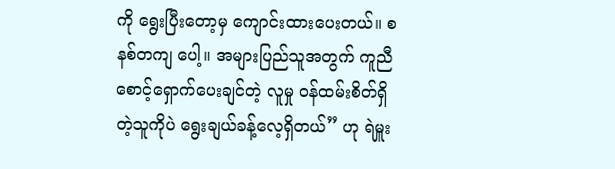ကို ရွေးပြီးတော့မှ ကျောင်းထားပေးတယ်။ စနစ်တကျ ပေါ့။ အများပြည်သူအတွက် ကူညီစောင့်ရှောက်ပေးချင်တဲ့ လူမှု ဝန်ထမ်းစိတ်ရှိတဲ့သူကိုပဲ ရွေးချယ်ခန့်လေ့ရှိတယ်” ဟု ရဲမှူး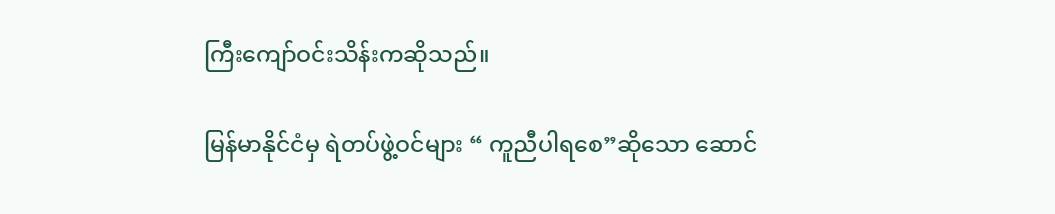ကြီးကျော်ဝင်းသိန်းကဆိုသည်။

မြန်မာနိုင်ငံမှ ရဲတပ်ဖွဲ့ဝင်များ “ ကူညီပါရစေ”ဆိုသော ဆောင်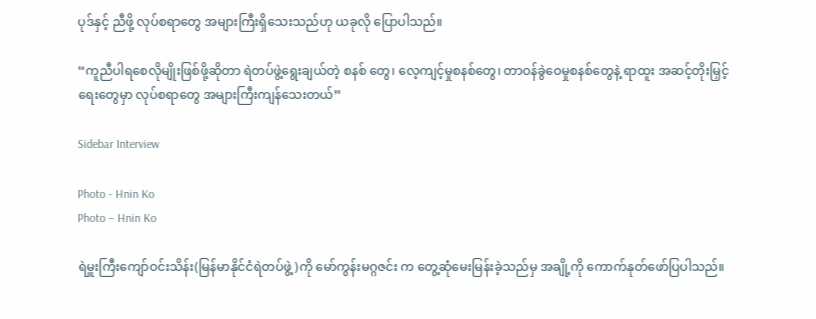ပုဒ်နှင့် ညီဖို့ လုပ်စရာတွေ အများကြီးရှိသေးသည်ဟု ယခုလို ပြောပါသည်။

“ကူညီပါရစေလိုမျိုးဖြစ်ဖို့ဆိုတာ ရဲတပ်ဖွဲ့ရွေးချယ်တဲ့ စနစ် တွေ၊ လေ့ကျင့်မှုစနစ်တွေ၊ တာဝန်ခွဲဝေမှုစနစ်တွေနဲ့ ရာထူး အဆင့်တိုးမြှင့်ရေးတွေမှာ လုပ်စရာတွေ အများကြီးကျန်သေးတယ်”

Sidebar Interview

Photo - Hnin Ko
Photo – Hnin Ko

ရဲမှူးကြီးကျော်ဝင်းသိန်း(မြန်မာနိုင်ငံရဲတပ်ဖွဲ့)ကို မော်ကွန်းမဂ္ဂဇင်း က တွေ့ဆုံမေးမြန်းခဲ့သည်မှ အချို့ကို ကောက်နုတ်ဖော်ပြပါသည်။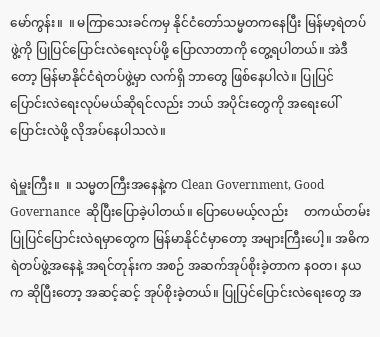မော်ကွန်း။  ။ မကြာသေးခင်ကမှ နိုင်ငံတော်သမ္မတကနေပြီး မြန်မာ့ရဲတပ်ဖွဲ့ကို ပြုပြင်ပြောင်းလဲရေးလုပ်ဖို့ ပြောလာတာကို တွေ့ရပါတယ်။ အဲဒီတော့ မြန်မာနိုင်ငံရဲတပ်ဖွဲ့မှာ လက်ရှိ ဘာတွေ ဖြစ်နေပါလဲ။ ပြုပြင်ပြောင်းလဲရေးလုပ်မယ်ဆိုရင်လည်း ဘယ် အပိုင်းတွေကို အရေးပေါ်ပြောင်းလဲဖို့ လိုအပ်နေပါသလဲ။

ရဲမှူးကြီး။  ။ သမ္မတကြီးအနေနဲ့က Clean Government, Good Governance  ဆိုပြီးပြောခဲ့ပါတယ်။ ပြောပေမယ့်လည်း     တကယ်တမ်းပြုပြင်ပြောင်းလဲရမှာတွေက မြန်မာနိုင်ငံမှာတော့ အများကြီးပေါ့။ အဓိက ရဲတပ်ဖွဲ့အနေနဲ့ အရင်တုန်းက အစဉ် အဆက်အုပ်စိုးခဲ့တာက နဝတ၊ နယက ဆိုပြီးတော့ အဆင့်ဆင့် အုပ်စိုးခဲ့တယ်။ ပြုပြင်ပြောင်းလဲရေးတွေ အ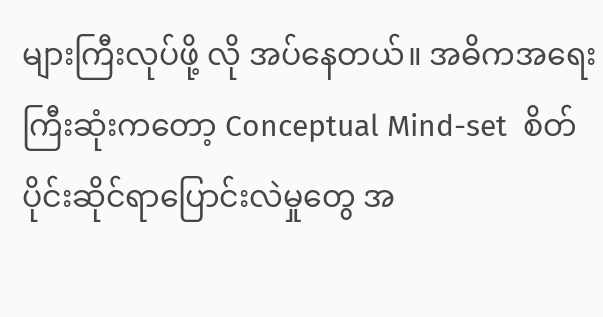များကြီးလုပ်ဖို့ လို အပ်နေတယ်။ အဓိကအရေးကြီးဆုံးကတော့ Conceptual Mind-set  စိတ်ပိုင်းဆိုင်ရာပြောင်းလဲမှုတွေ အ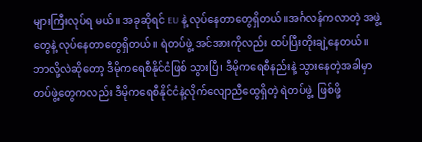များကြီးလုပ်ရ မယ်။ အခုဆိုရင် EU နဲ့ လုပ်နေတာတွေရှိတယ်။အင်္ဂလန်ကလာတဲ့ အဖွဲ့တွေနဲ့ လုပ်နေတာတွေရှိတယ်။ ရဲတပ်ဖွဲ့ အင်အားကိုလည်း ထပ်ပြီးတိုးချဲ့နေတယ်။ ဘာလို့လဲဆိုတော့ ဒီမိုကရေစီနိုင်ငံဖြစ် သွားပြီ၊ ဒီမိုကရေစီနည်းနဲ့ သွားနေတဲ့အခါမှာ တပ်ဖွဲ့တွေကလည်း ဒီမိုကရေစီနိုင်ငံနဲ့လိုက်လျောညီထွေရှိတဲ့ ရဲတပ်ဖွဲ့  ဖြစ်ဖို့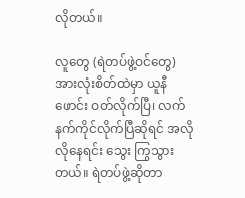လိုတယ်။

လူတွေ (ရဲတပ်ဖွဲ့ဝင်တွေ) အားလုံးစိတ်ထဲမှာ ယူနီဖောင်း ဝတ်လိုက်ပြီ၊ လက်နက်ကိုင်လိုက်ပြီဆိုရင် အလိုလိုနေရင်း သွေး ကြွသွားတယ်။ ရဲတပ်ဖွဲ့ဆိုတာ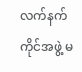လက်နက်ကိုင်အဖွဲ့ မ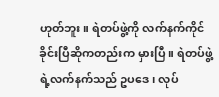ဟုတ်ဘူး။ ရဲတပ်ဖွဲ့ကို လက်နက်ကိုင်ခိုင်းပြီဆိုကတည်းက မှားပြီ။ ရဲတပ်ဖွဲ့ ရဲ့လက်နက်သည် ဥပဒေ၊ လုပ်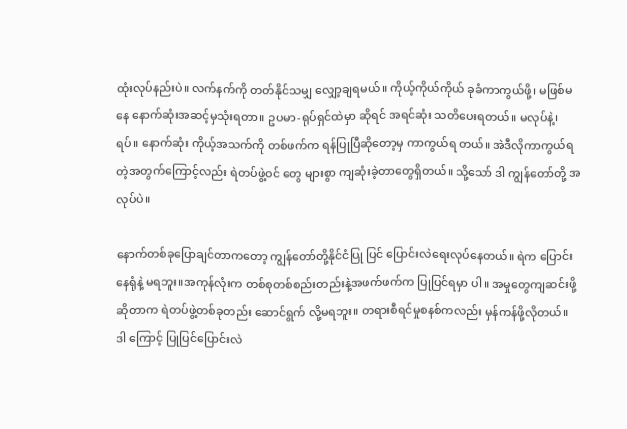ထုံးလုပ်နည်းပဲ။ လက်နက်ကို တတ်နိုင်သမျှ လျှော့ချရမယ်။ ကိုယ့်ကိုယ်ကိုယ် ခုခံကာကွယ်ဖို့၊ မဖြစ်မနေ နောက်ဆုံးအဆင့်မှသုံးရတာ။ ဥပမာ-ရုပ်ရှင်ထဲမှာ ဆိုရင် အရင်ဆုံး သတိပေးရတယ်။ မလုပ်နဲ့၊ ရပ်။ နောက်ဆုံး ကိုယ့်အသက်ကို တစ်ဖက်က ရန်ပြုပြီဆိုတော့မှ ကာကွယ်ရ တယ်။ အဲဒီလိုကာကွယ်ရတဲ့အတွက်ကြောင့်လည်း ရဲတပ်ဖွဲ့ဝင် တွေ များစွာ ကျဆုံးခဲ့တာတွေရှိတယ်။ သို့သော် ဒါ ကျွန်တော်တို့ အလုပ်ပဲ။

နောက်တစ်ခုပြောချင်တာကတော့ ကျွန်တော်တို့နိုင်ငံပြု ပြင် ပြောင်းလဲရေးလုပ်နေတယ်။ ရဲက ပြောင်းနေရုံနဲ့ မရဘူး။အကုန်လုံးက တစ်စုတစ်စည်းတည်းနဲ့အဖက်ဖက်က ပြုပြင်ရမှာ ပါ။ အမှုတွေကျဆင်းဖို့ဆိုတာက ရဲတပ်ဖွဲ့တစ်ခုတည်း ဆောင်ရွက် လို့မရဘူး။ တရားစီရင်မှုစနစ်ကလည်း မှန်ကန်ဖို့လိုတယ်။ ဒါ ကြောင့် ပြုပြင်ပြောင်းလဲ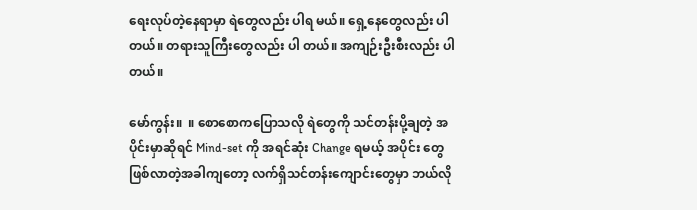ရေးလုပ်တဲ့နေရာမှာ ရဲတွေလည်း ပါရ မယ်။ ရှေ့နေတွေလည်း ပါတယ်။ တရားသူကြီးတွေလည်း ပါ တယ်။ အကျဉ်းဦးစီးလည်း ပါတယ်။

မော်ကွန်း။  ။ စောစောကပြောသလို ရဲတွေကို သင်တန်းပို့ချတဲ့ အပိုင်းမှာဆိုရင် Mind-set ကို အရင်ဆုံး Change ရမယ့် အပိုင်း တွေ ဖြစ်လာတဲ့အခါကျတော့ လက်ရှိသင်တန်းကျောင်းတွေမှာ ဘယ်လို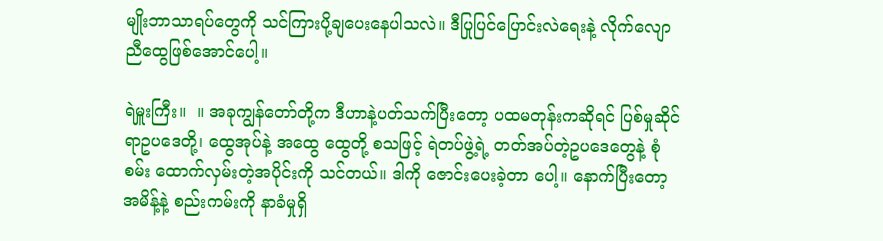မျိုးဘာသာရပ်တွေကို သင်ကြားပို့ချပေးနေပါသလဲ။ ဒီပြုပြင်ပြောင်းလဲရေးနဲ့ လိုက်လျောညီထွေဖြစ်အောင်ပေါ့။

ရဲမှူးကြီး။  ။ အခုကျွန်တော်တို့က ဒီဟာနဲ့ပတ်သက်ပြီးတော့ ပထမတုန်းကဆိုရင် ပြစ်မှုဆိုင်ရာဥပဒေတို့၊ ထွေအုပ်နဲ့ အထွေ ထွေတို့ စသဖြင့် ရဲတပ်ဖွဲ့ရဲ့ တတ်အပ်တဲ့ဥပဒေတွေနဲ့ စုံစမ်း ထောက်လှမ်းတဲ့အပိုင်းကို သင်တယ်။ ဒါကို ဇောင်းပေးခဲ့တာ ပေါ့။ နောက်ပြီးတော့ အမိန့်နဲ့ စည်းကမ်းကို နာခံမှုရှိ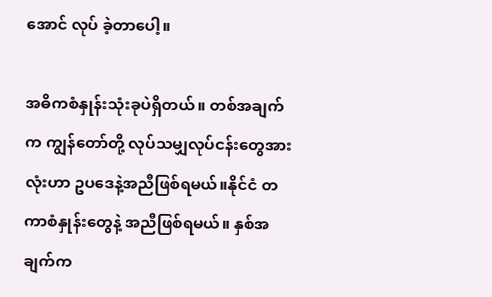အောင် လုပ် ခဲ့တာပေါ့။

အဓိကစံနှုန်းသုံးခုပဲရှိတယ်။ တစ်အချက်က ကျွန်တော်တို့ လုပ်သမျှလုပ်ငန်းတွေအားလုံးဟာ ဥပဒေနဲ့အညီဖြစ်ရမယ်။နိုင်ငံ တကာစံနှုန်းတွေနဲ့ အညီဖြစ်ရမယ်။ နှစ်အချက်က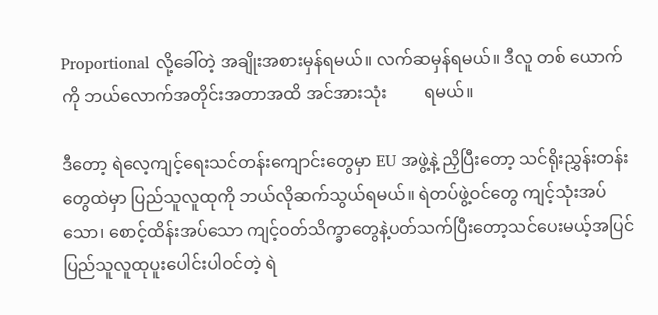Proportional လို့ခေါ်တဲ့ အချိုးအစားမှန်ရမယ်။ လက်ဆမှန်ရမယ်။ ဒီလူ တစ် ယောက်ကို ဘယ်လောက်အတိုင်းအတာအထိ အင်အားသုံး         ရမယ်။

ဒီတော့ ရဲလေ့ကျင့်ရေးသင်တန်းကျောင်းတွေမှာ EU အဖွဲ့နဲ့ ညှိပြီးတော့ သင်ရိုးညွှန်းတန်းတွေထဲမှာ ပြည်သူလူထုကို ဘယ်လိုဆက်သွယ်ရမယ်။ ရဲတပ်ဖွဲ့ဝင်တွေ ကျင့်သုံးအပ်သော၊ စောင့်ထိန်းအပ်သော ကျင့်ဝတ်သိက္ခာတွေနဲ့ပတ်သက်ပြီးတော့သင်ပေးမယ့်အပြင် ပြည်သူလူထုပူးပေါင်းပါဝင်တဲ့ ရဲ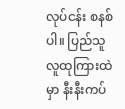လုပ်ငန်း စနစ်ပါ။ ပြည်သူလူထုကြားထဲမှာ နီးနီးကပ်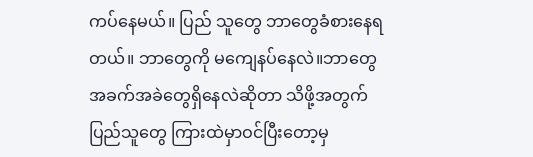ကပ်နေမယ်။ ပြည် သူတွေ ဘာတွေခံစားနေရတယ်။ ဘာတွေကို မကျေနပ်နေလဲ။ဘာတွေအခက်အခဲတွေရှိနေလဲဆိုတာ သိဖို့အတွက် ပြည်သူတွေ ကြားထဲမှာဝင်ပြီးတော့မှ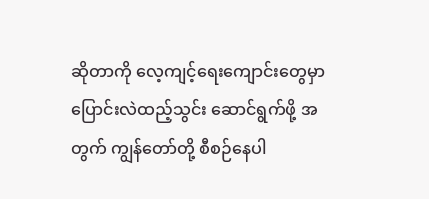ဆိုတာကို လေ့ကျင့်ရေးကျောင်းတွေမှာ ပြောင်းလဲထည့်သွင်း ဆောင်ရွက်ဖို့ အတွက် ကျွန်တော်တို့ စီစဉ်နေပါ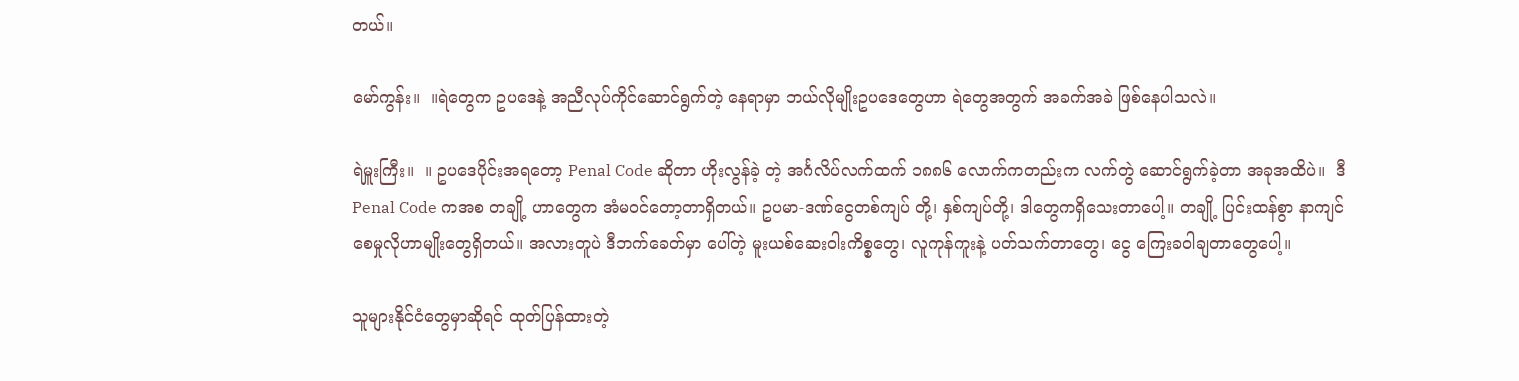တယ်။

မော်ကွန်း။  ။ရဲတွေက ဥပဒေနဲ့ အညီလုပ်ကိုင်ဆောင်ရွက်တဲ့ နေရာမှာ ဘယ်လိုမျိုးဥပဒေတွေဟာ ရဲတွေအတွက် အခက်အခဲ ဖြစ်နေပါသလဲ။

ရဲမှူးကြီး။  ။ ဥပဒေပိုင်းအရတော့ Penal Code ဆိုတာ ဟိုးလွန်ခဲ့ တဲ့ အင်္ဂလိပ်လက်ထက် ၁၈၈၆ လောက်ကတည်းက လက်တွဲ ဆောင်ရွက်ခဲ့တာ အခုအထိပဲ။  ဒီ Penal Code ကအစ တချို့ ဟာတွေက အံမဝင်တော့တာရှိတယ်။ ဥပမာ-ဒဏ်ငွေတစ်ကျပ် တို့၊ နှစ်ကျပ်တို့၊ ဒါတွေကရှိသေးတာပေါ့။ တချို့ ပြင်းထန်စွာ နာကျင်စေမှုလိုဟာမျိုးတွေရှိတယ်။ အလားတူပဲ ဒီဘက်ခေတ်မှာ ပေါ်တဲ့ မူးယစ်ဆေးဝါးကိစ္စတွေ၊ လူကုန်ကူးနဲ့ ပတ်သက်တာတွေ၊ ငွေ ကြေးခဝါချတာတွေပေါ့။

သူများနိုင်ငံတွေမှာဆိုရင် ထုတ်ပြန်ထားတဲ့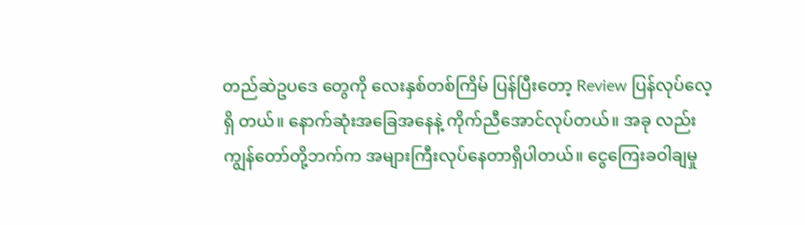တည်ဆဲဥပဒေ တွေကို လေးနှစ်တစ်ကြိမ် ပြန်ပြီးတော့ Review ပြန်လုပ်လေ့ရှိ တယ်။ နောက်ဆုံးအခြေအနေနဲ့ ကိုက်ညီအောင်လုပ်တယ်။ အခု လည်း ကျွန်တော်တို့ဘက်က အများကြီးလုပ်နေတာရှိပါတယ်။ ငွေကြေးခဝါချမှု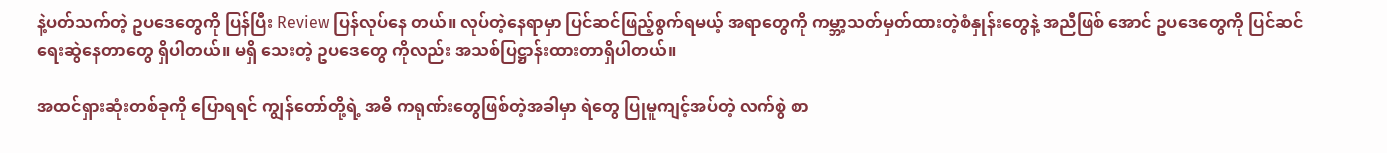နဲ့ပတ်သက်တဲ့ ဥပဒေတွေကို ပြန်ပြီး Review ပြန်လုပ်နေ တယ်။ လုပ်တဲ့နေရာမှာ ပြင်ဆင်ဖြည့်စွက်ရမယ့် အရာတွေကို ကမ္ဘာ့သတ်မှတ်ထားတဲ့စံနှုန်းတွေနဲ့ အညီဖြစ် အောင် ဥပဒေတွေကို ပြင်ဆင်ရေးဆွဲနေတာတွေ ရှိပါတယ်။ မရှိ သေးတဲ့ ဥပဒေတွေ ကိုလည်း အသစ်ပြဋ္ဌာန်းထားတာရှိပါတယ်။

အထင်ရှားဆုံးတစ်ခုကို ပြောရရင် ကျွန်တော်တို့ရဲ့ အဓိ ကရုဏ်းတွေဖြစ်တဲ့အခါမှာ ရဲတွေ ပြုမူကျင့်အပ်တဲ့ လက်စွဲ စာ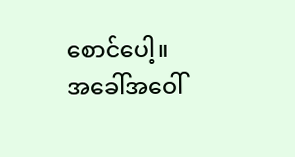စောင်ပေါ့။ အခေါ်အဝေါ်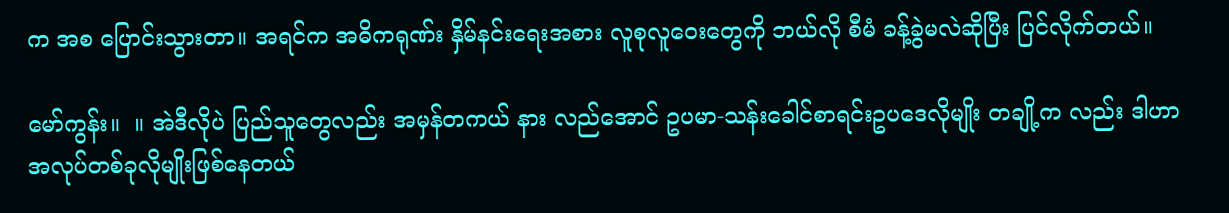က အစ ပြောင်းသွားတာ။ အရင်က အဓိကရုဏ်း နှိမ်နင်းရေးအစား လူစုလူဝေးတွေကို ဘယ်လို စီမံ ခန့်ခွဲမလဲဆိုပြီး ပြင်လိုက်တယ်။

မော်ကွန်း။  ။ အဲဒီလိုပဲ ပြည်သူတွေလည်း အမှန်တကယ် နား လည်အောင် ဥပမာ-သန်းခေါင်စာရင်းဥပဒေလိုမျိုး တချို့က လည်း ဒါဟာ အလုပ်တစ်ခုလိုမျိုးဖြစ်နေတယ်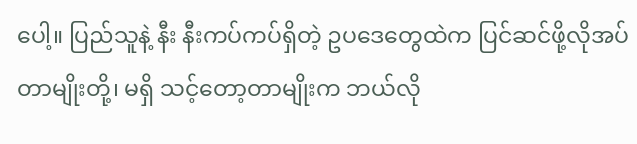ပေါ့။ ပြည်သူနဲ့ နီး နီးကပ်ကပ်ရှိတဲ့ ဥပဒေတွေထဲက ပြင်ဆင်ဖို့လိုအပ်တာမျိုးတို့၊ မရှိ သင့်တော့တာမျိုးက ဘယ်လို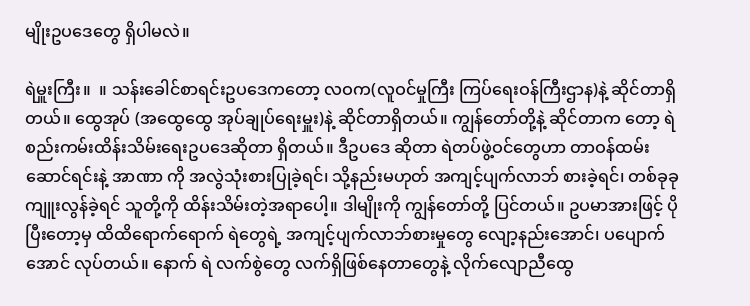မျိုးဥပဒေတွေ ရှိပါမလဲ။

ရဲမှူးကြီး။  ။ သန်းခေါင်စာရင်းဥပဒေကတော့ လဝက(လူဝင်မှုကြီး ကြပ်ရေးဝန်ကြီးဌာန)နဲ့ ဆိုင်တာရှိတယ်။ ထွေအုပ် (အထွေထွေ အုပ်ချုပ်ရေးမှူး)နဲ့ ဆိုင်တာရှိတယ်။ ကျွန်တော်တို့နဲ့ ဆိုင်တာက တော့ ရဲစည်းကမ်းထိန်းသိမ်းရေးဥပဒေဆိုတာ ရှိတယ်။ ဒီဥပဒေ ဆိုတာ ရဲတပ်ဖွဲ့ဝင်တွေဟာ တာဝန်ထမ်းဆောင်ရင်းနဲ့ အာဏာ ကို အလွဲသုံးစားပြုခဲ့ရင်၊ သို့နည်းမဟုတ် အကျင့်ပျက်လာဘ် စားခဲ့ရင်၊ တစ်ခုခုကျူးလွန်ခဲ့ရင် သူတို့ကို ထိန်းသိမ်းတဲ့အရာပေါ့။ ဒါမျိုးကို ကျွန်တော်တို့ ပြင်တယ်။ ဥပမာအားဖြင့် ပိုပြီးတော့မှ ထိထိရောက်ရောက် ရဲတွေရဲ့ အကျင့်ပျက်လာဘ်စားမှုတွေ လျော့နည်းအောင်၊ ပပျောက်အောင် လုပ်တယ်။ နောက် ရဲ လက်စွဲတွေ လက်ရှိဖြစ်နေတာတွေနဲ့ လိုက်လျောညီထွေ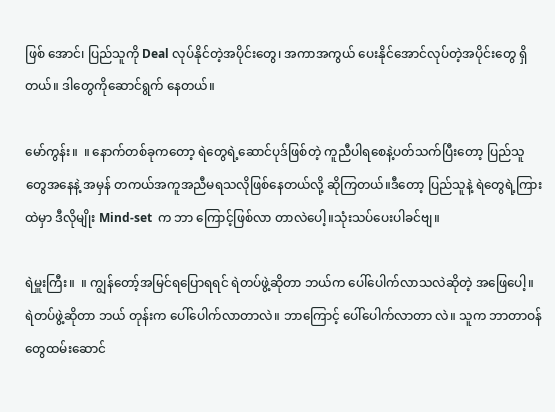ဖြစ် အောင်၊ ပြည်သူကို Deal လုပ်နိုင်တဲ့အပိုင်းတွေ၊ အကာအကွယ် ပေးနိုင်အောင်လုပ်တဲ့အပိုင်းတွေ ရှိတယ်။ ဒါတွေကိုဆောင်ရွက် နေတယ်။

မော်ကွန်း။  ။ နောက်တစ်ခုကတော့ ရဲတွေရဲ့ဆောင်ပုဒ်ဖြစ်တဲ့ ကူညီပါရစေနဲ့ပတ်သက်ပြီးတော့ ပြည်သူတွေအနေနဲ့ အမှန် တကယ်အကူအညီမရသလိုဖြစ်နေတယ်လို့ ဆိုကြတယ်။ဒီတော့ ပြည်သူနဲ့ ရဲတွေရဲ့ကြားထဲမှာ ဒီလိုမျိုး Mind-set  က ဘာ ကြောင့်ဖြစ်လာ တာလဲပေါ့။သုံးသပ်ပေးပါခင်ဗျ။

ရဲမှူးကြီး။  ။ ကျွန်တော့်အမြင်ရပြောရရင် ရဲတပ်ဖွဲ့ဆိုတာ ဘယ်က ပေါ်ပေါက်လာသလဲဆိုတဲ့ အဖြေပေါ့။ ရဲတပ်ဖွဲ့ဆိုတာ ဘယ် တုန်းက ပေါ်ပေါက်လာတာလဲ။ ဘာကြောင့် ပေါ်ပေါက်လာတာ လဲ။ သူက ဘာတာဝန်တွေထမ်းဆောင်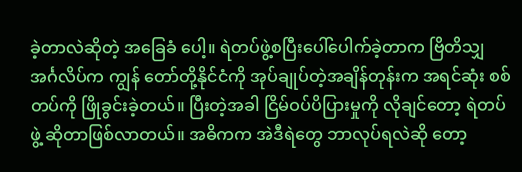ခဲ့တာလဲဆိုတဲ့ အခြေခံ ပေါ့။ ရဲတပ်ဖွဲ့စပြီးပေါ်ပေါက်ခဲ့တာက ဗြိတိသျှအင်္ဂလိပ်က ကျွန် တော်တို့နိုင်ငံကို အုပ်ချုပ်တဲ့အချိန်တုန်းက အရင်ဆုံး စစ်တပ်ကို ဖြိုခွင်းခဲ့တယ်။ ပြီးတဲ့အခါ ငြိမ်ဝပ်ပိပြားမှုကို လိုချင်တော့ ရဲတပ်ဖွဲ့ ဆိုတာဖြစ်လာတယ်။ အဓိကက အဲဒီရဲတွေ ဘာလုပ်ရလဲဆို တော့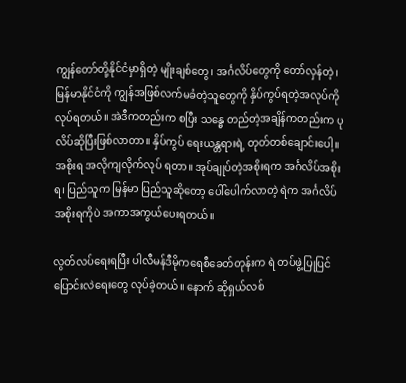ကျွန်တော်တို့နိုင်ငံမှာရှိတဲ့ မျိုးချစ်တွေ၊ အင်္ဂလိပ်တွေကို တော်လှန်တဲ့၊ မြန်မာနိုင်ငံကို ကျွန်အဖြစ်လက်မခံတဲ့သူတွေကို နှိပ်ကွပ်ရတဲ့အလုပ်ကို လုပ်ရတယ်။ အဲဒီကတည်းက စပြီး သန္ဓေ တည်တဲ့အချိန်ကတည်းက ပုလိပ်ဆိုပြီးဖြစ်လာတာ။ နှိပ်ကွပ် ရေးယန္တရားရဲ့ တုတ်တစ်ချောင်းပေါ့။ အစိုးရ အလိုကျလိုက်လုပ် ရတာ။ အုပ်ချုပ်တဲ့အစိုးရက အင်္ဂလိပ်အစိုးရ၊ ပြည်သူက မြန်မာ ပြည်သူဆိုတော့ ပေါ်ပေါက်လာတဲ့ ရဲက အင်္ဂလိပ်အစိုးရကိုပဲ အကာအကွယ်ပေးရတယ်။

လွတ်လပ်ရေးရပြီး ပါလီမန်ဒီမိုကရေစီခေတ်တုန်းက ရဲ တပ်ဖွဲ့ပြုပြင်ပြောင်းလဲရေးတွေ လုပ်ခဲ့တယ်။ နောက် ဆိုရှယ်လစ်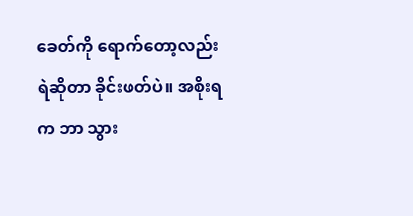ခေတ်ကို ရောက်တော့လည်း ရဲဆိုတာ ခိုင်းဖတ်ပဲ။ အစိုးရက ဘာ သွား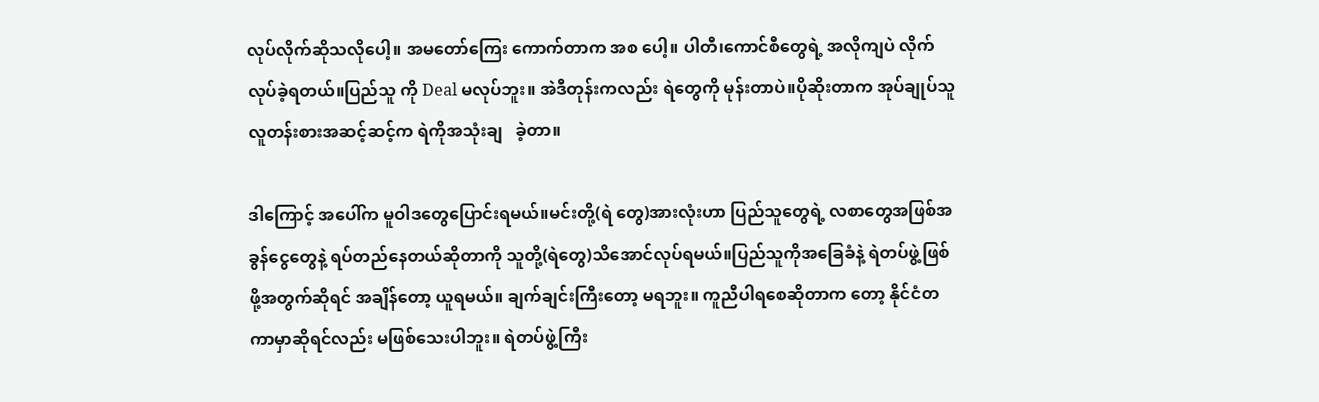လုပ်လိုက်ဆိုသလိုပေါ့။ အမတော်ကြေး ကောက်တာက အစ ပေါ့။ ပါတီ၊ကောင်စီတွေရဲ့ အလိုကျပဲ လိုက်လုပ်ခဲ့ရတယ်။ပြည်သူ ကို Deal မလုပ်ဘူး။ အဲဒီတုန်းကလည်း ရဲတွေကို မုန်းတာပဲ။ပိုဆိုးတာက အုပ်ချုပ်သူလူတန်းစားအဆင့်ဆင့်က ရဲကိုအသုံးချ   ခဲ့တာ။

ဒါကြောင့် အပေါ်က မူဝါဒတွေပြောင်းရမယ်။မင်းတို့(ရဲ တွေ)အားလုံးဟာ ပြည်သူတွေရဲ့ လစာတွေအဖြစ်အခွန်ငွေတွေနဲ့ ရပ်တည်နေတယ်ဆိုတာကို သူတို့(ရဲတွေ)သိအောင်လုပ်ရမယ်။ပြည်သူကိုအခြေခံနဲ့ ရဲတပ်ဖွဲ့ဖြစ်ဖို့အတွက်ဆိုရင် အချိန်တော့ ယူရမယ်။ ချက်ချင်းကြီးတော့ မရဘူး။ ကူညီပါရစေဆိုတာက တော့ နိုင်ငံတကာမှာဆိုရင်လည်း မဖြစ်သေးပါဘူး။ ရဲတပ်ဖွဲ့ကြီး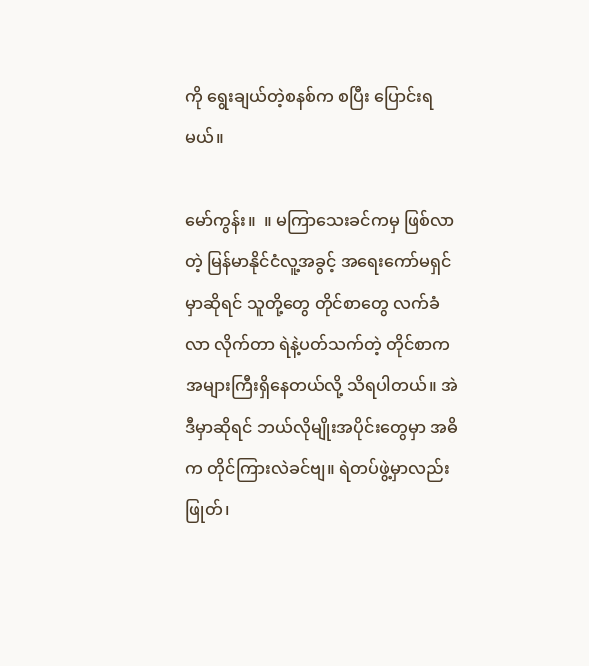ကို ရွေးချယ်တဲ့စနစ်က စပြီး ပြောင်းရမယ်။

မော်ကွန်း။  ။ မကြာသေးခင်ကမှ ဖြစ်လာတဲ့ မြန်မာနိုင်ငံလူ့အခွင့် အရေးကော်မရှင်မှာဆိုရင် သူတို့တွေ တိုင်စာတွေ လက်ခံလာ လိုက်တာ ရဲနဲ့ပတ်သက်တဲ့ တိုင်စာက အများကြီးရှိနေတယ်လို့ သိရပါတယ်။ အဲဒီမှာဆိုရင် ဘယ်လိုမျိုးအပိုင်းတွေမှာ အဓိက တိုင်ကြားလဲခင်ဗျ။ ရဲတပ်ဖွဲ့မှာလည်း ဖြုတ်၊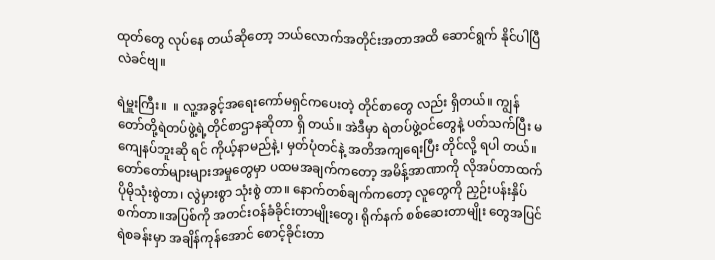ထုတ်တွေ လုပ်နေ တယ်ဆိုတော့ ဘယ်လောက်အတိုင်းအတာအထိ ဆောင်ရွက် နိုင်ပါပြီလဲခင်ဗျ။

ရဲမှူးကြီး။  ။ လူ့အခွင့်အရေးကော်မရှင်ကပေးတဲ့ တိုင်စာတွေ လည်း ရှိတယ်။ ကျွန်တော်တို့ရဲတပ်ဖွဲ့ရဲ့တိုင်စာဌာနဆိုတာ ရှိ တယ်။ အဲဒီမှာ ရဲတပ်ဖွဲ့ဝင်တွေနဲ့ ပတ်သက်ပြီး မကျေနပ်ဘူးဆို ရင် ကိုယ့်နာမည်နဲ့၊ မှတ်ပုံတင်နဲ့ အတိအကျရေးပြီး တိုင်လို့ ရပါ တယ်။ တော်တော်များများအမှုတွေမှာ ပထမအချက်ကတော့ အမိန့်အာဏာကို လိုအပ်တာထက် ပိုမိုသုံးစွဲတာ၊ လွဲမှားစွာ သုံးစွဲ တာ။ နောက်တစ်ချက်ကတော့ လူတွေကို ညှဉ်းပန်းနှိပ်စက်တာ။အပြစ်ကို အတင်းဝန်ခံခိုင်းတာမျိုးတွေ၊ ရိုက်နက် စစ်ဆေးတာမျိုး တွေအပြင် ရဲစခန်းမှာ အချိန်ကုန်အောင် စောင့်ခိုင်းတာ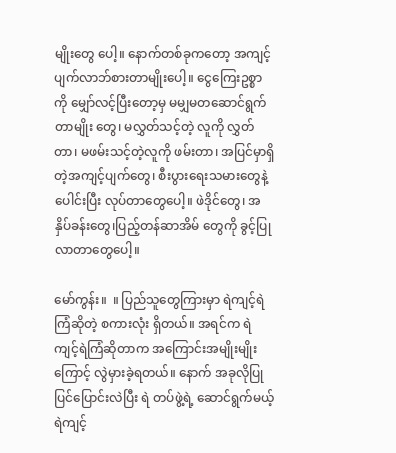မျိုးတွေ ပေါ့။ နောက်တစ်ခုကတော့ အကျင့်ပျက်လာဘ်စားတာမျိုးပေါ့။ ငွေကြေးဥစ္စာကို မျှော်လင့်ပြီးတော့မှ မမျှမတဆောင်ရွက်တာမျိုး တွေ၊ မလွှတ်သင့်တဲ့ လူကို လွှတ်တာ၊ မဖမ်းသင့်တဲ့လူကို ဖမ်းတာ၊ အပြင်မှာရှိတဲ့အကျင့်ပျက်တွေ၊ စီးပွားရေးသမားတွေနဲ့ ပေါင်းပြီး လုပ်တာတွေပေါ့။ ဖဲဒိုင်တွေ၊ အနှိပ်ခန်းတွေ၊ပြည့်တန်ဆာအိမ် တွေကို ခွင့်ပြုလာတာတွေပေါ့။

မော်ကွန်း။  ။ ပြည်သူတွေကြားမှာ ရဲကျင့်ရဲကြံဆိုတဲ့ စကားလုံး ရှိတယ်။ အရင်က ရဲကျင့်ရဲကြံဆိုတာက အကြောင်းအမျိုးမျိုး ကြောင့် လွဲမှားခဲ့ရတယ်။ နောက် အခုလိုပြုပြင်ပြောင်းလဲပြီး ရဲ တပ်ဖွဲ့ရဲ့ ဆောင်ရွက်မယ့် ရဲကျင့်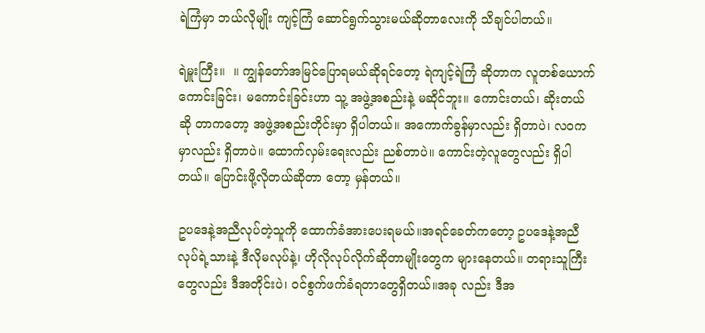ရဲကြံမှာ ဘယ်လိုမျိုး ကျင့်ကြံ ဆောင်ရွက်သွားမယ်ဆိုတာလေးကို သိချင်ပါတယ်။

ရဲမှူးကြီး။  ။ ကျွန်တော်အမြင်ပြောရမယ်ဆိုရင်တော့ ရဲကျင့်ရဲကြံ ဆိုတာက လူတစ်ယောက်ကောင်းခြင်း၊ မကောင်းခြင်းဟာ သူ့ အဖွဲ့အစည်းနဲ့ မဆိုင်ဘူး။ ကောင်းတယ်၊ ဆိုးတယ်ဆို တာကတော့ အဖွဲ့အစည်းတိုင်းမှာ ရှိပါတယ်။ အကောက်ခွန်မှာလည်း ရှိတာပဲ၊ လဝကမှာလည်း ရှိတာပဲ။ ထောက်လှမ်းရေးလည်း ညစ်တာပဲ။ ကောင်းတဲ့လူတွေလည်း ရှိပါတယ်။ ပြောင်းဖို့လိုတယ်ဆိုတာ တော့ မှန်တယ်။

ဥပဒေနဲ့အညီလုပ်တဲ့သူကို ထောက်ခံအားပေးရမယ်။အရင်ခေတ်ကတော့ ဥပဒေနဲ့အညီလုပ်ရဲ့သားနဲ့ ဒီလိုမလုပ်နဲ့၊ ဟိုလိုလုပ်လိုက်ဆိုတာမျိုးတွေက များနေတယ်။ တရားသူကြီး တွေလည်း ဒီအတိုင်းပဲ၊ ဝင်စွက်ဖက်ခံရတာတွေရှိတယ်။အခု လည်း ဒီအ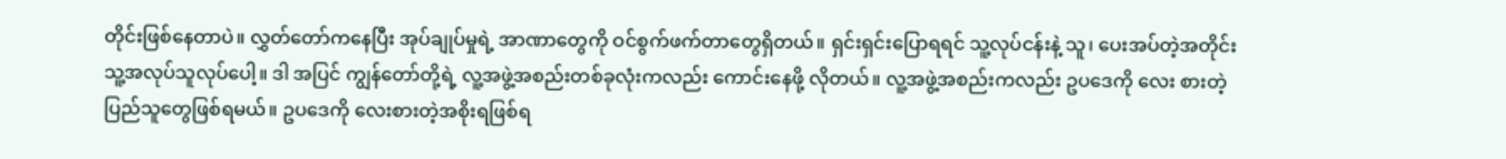တိုင်းဖြစ်နေတာပဲ။ လွှတ်တော်ကနေပြီး အုပ်ချုပ်မှုရဲ့ အာဏာတွေကို ဝင်စွက်ဖက်တာတွေရှိတယ်။ ရှင်းရှင်းပြောရရင် သူ့လုပ်ငန်းနဲ့ သူ၊ ပေးအပ်တဲ့အတိုင်း သူ့အလုပ်သူလုပ်ပေါ့။ ဒါ အပြင် ကျွန်တော်တို့ရဲ့ လူ့အဖွဲ့အစည်းတစ်ခုလုံးကလည်း ကောင်းနေဖို့ လိုတယ်။ လူ့အဖွဲ့အစည်းကလည်း ဥပဒေကို လေး စားတဲ့ ပြည်သူတွေဖြစ်ရမယ်။ ဥပဒေကို လေးစားတဲ့အစိုးရဖြစ်ရ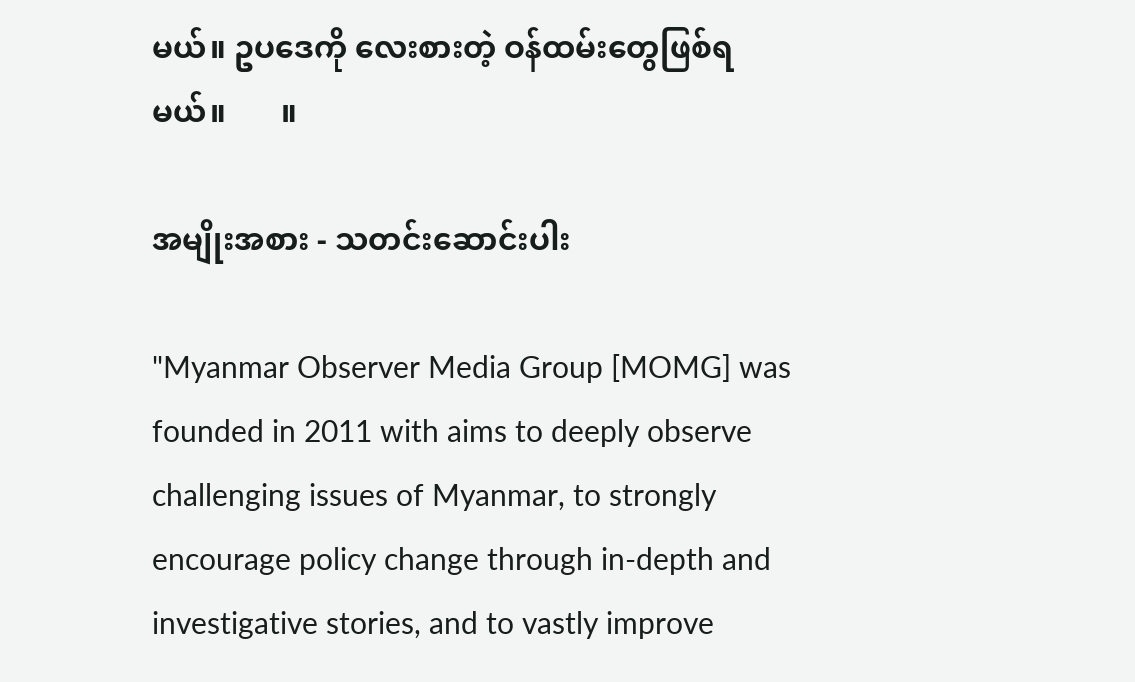မယ်။ ဥပဒေကို လေးစားတဲ့ ဝန်ထမ်းတွေဖြစ်ရမယ်။       ။

အမျိုးအစား - သတင်းဆောင်းပါး

"Myanmar Observer Media Group [MOMG] was founded in 2011 with aims to deeply observe challenging issues of Myanmar, to strongly encourage policy change through in-depth and investigative stories, and to vastly improve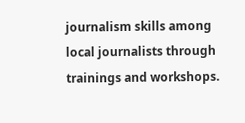journalism skills among local journalists through trainings and workshops.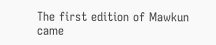The first edition of Mawkun came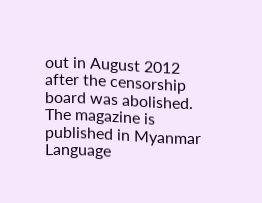out in August 2012 after the censorship board was abolished. The magazine is published in Myanmar Language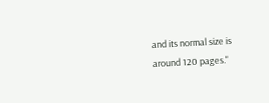and its normal size is around 120 pages."